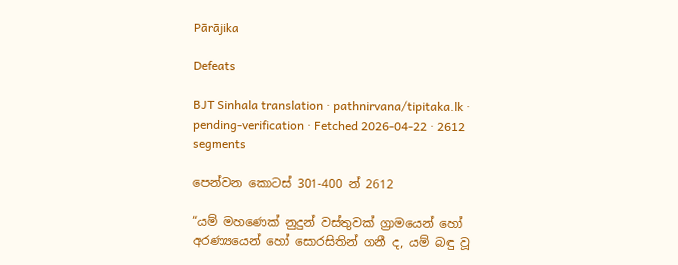Pārājika

Defeats

BJT Sinhala translation · pathnirvana/tipitaka.lk · pending-verification · Fetched 2026-04-22 · 2612 segments

පෙන්වන කොටස් 301-400 න් 2612

“යම් මහණෙක් නුදුන් වස්තුවක් ග්‍රාමයෙන් හෝ අරණ්‍යයෙන් හෝ සොරසිතින් ගනී ද, යම් බඳු වූ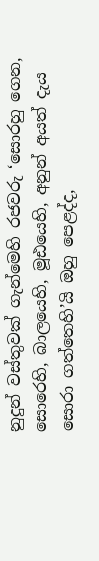නුදුන් වස්තුවක් ගැන්මෙහි රජවරු ‘සොරහු ගෙන, සොරෙහි, බාලයෙහි, මූඪයෙහි, අනුන් අයත් දැය සොරා ගත්තෙහි’යි ඔහු පෙළද්ද,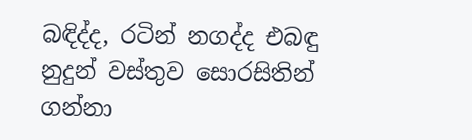බඳිද්ද, රටින් නගද්ද එබඳු නුදුන් වස්තුව සොරසිතින් ගන්නා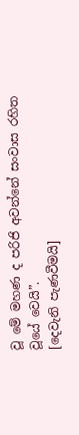වූ මේ මහණ ද පරිජි අවන්නේ සංවාස රහිත වූයේ වෙයි”.
[දෙවැනි පැණවීමයි]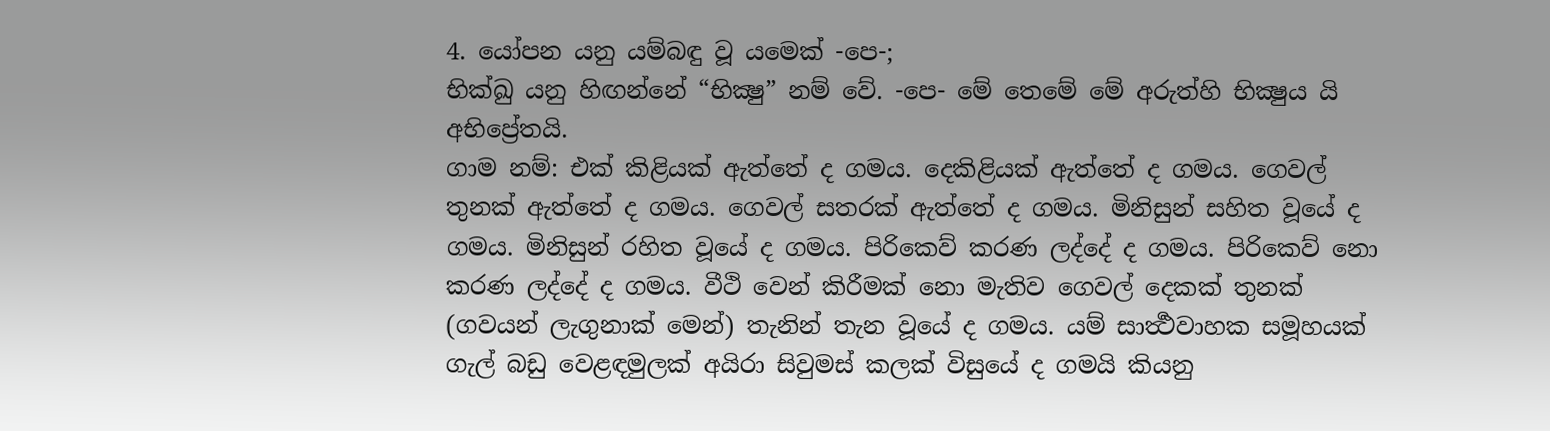4. යෝපන යනු යම්බඳු වූ යමෙක් -පෙ-;
භික්ඛු යනු හිඟන්නේ “භික්‍ෂු” නම් වේ. -පෙ- මේ තෙමේ මේ අරුත්හි භික්‍ෂුය යි අභිප්‍රේතයි.
ගාම නම්: එක් කිළියක් ඇත්තේ ද ගමය. දෙකිළියක් ඇත්තේ ද ගමය. ගෙවල් තුනක් ඇත්තේ ද ගමය. ගෙවල් සතරක් ඇත්තේ ද ගමය. මිනිසුන් සහිත වූයේ ද ගමය. මිනිසුන් රහිත වූයේ ද ගමය. පිරිකෙව් කරණ ලද්දේ ද ගමය. පිරිකෙව් නො කරණ ලද්දේ ද ගමය. වීථි වෙන් කිරීමක් නො මැතිව ගෙවල් දෙකක් තුනක් (ගවයන් ලැගුනාක් මෙන්) තැනින් තැන වූයේ ද ගමය. යම් සාර්‍ත්‍ථවාහක සමූහයක් ගැල් බඩු වෙළඳමුලක් අයිරා සිවුමස් කලක් විසුයේ ද ගමයි කියනු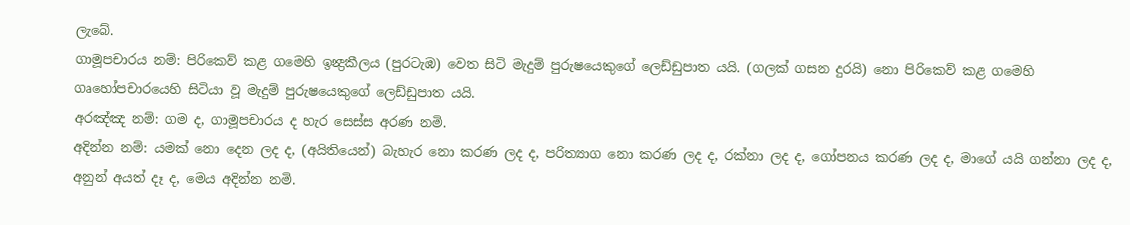ලැබේ.
ගාමූපචාරය නම්: පිරිකෙව් කළ ගමෙහි ඉන්‍ද්‍රකීලය (පුරටැඹ) වෙත සිටි මැදුම් පුරුෂයෙකුගේ ලෙඩ්ඩුපාත යයි. (ගලක් ගසන දුරයි) නො පිරිකෙව් කළ ගමෙහි ගෘහෝපචාරයෙහි සිටියා වූ මැදුම් පුරුෂයෙකුගේ ලෙඩ්ඩුපාත යයි.
අරඤ්ඤ නම්: ගම ද, ගාමූපචාරය ද හැර සෙස්ස අරණ නමි.
අදින්න නම්: යමක් නො දෙන ලද ද, (අයිතියෙන්) බැහැර නො කරණ ලද ද, පරිත්‍යාග නො කරණ ලද ද, රක්නා ලද ද, ගෝපනය කරණ ලද ද, මාගේ යයි ගන්නා ලද ද, අනුන් අයත් දෑ ද, මෙය අදින්න නමි.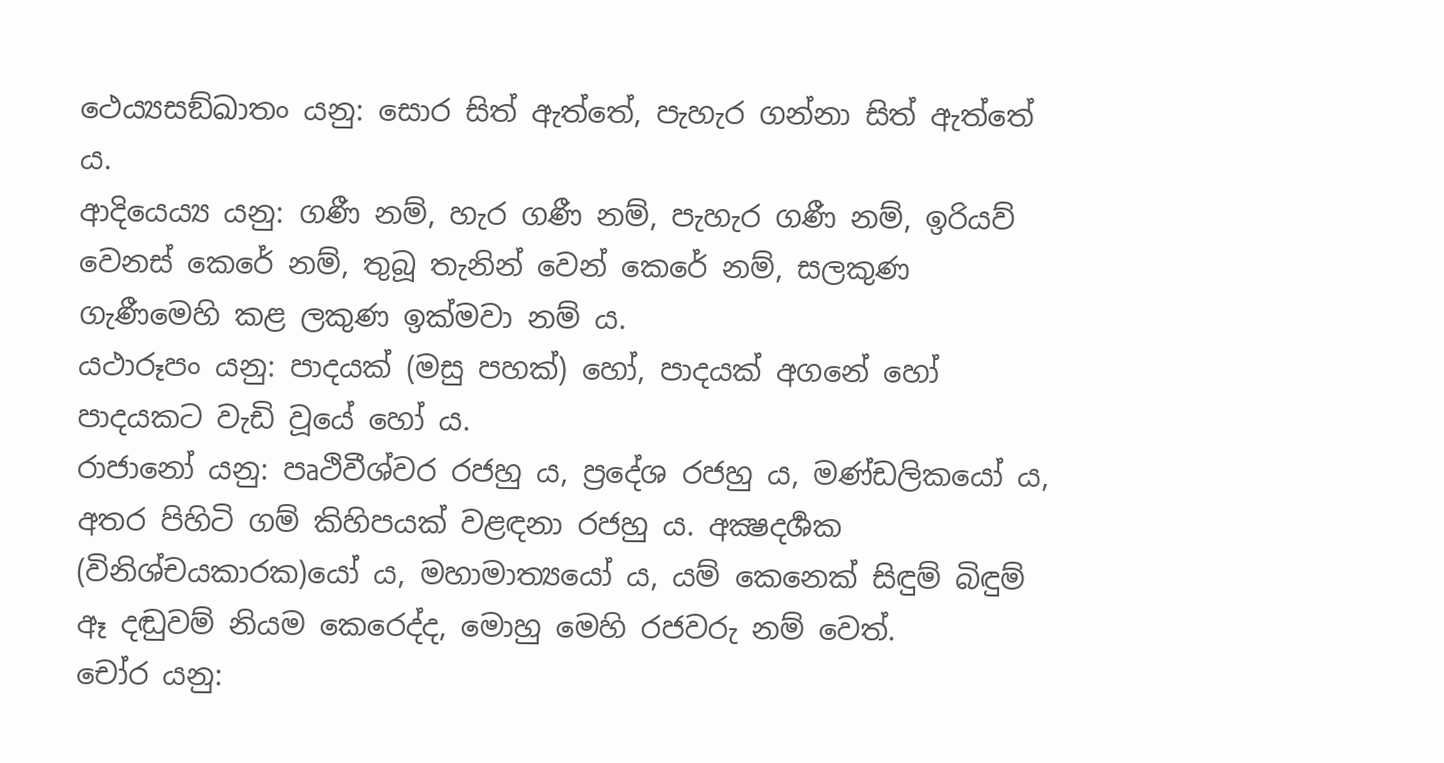ථෙය්‍යසඞ්ඛාතං යනු: සොර සිත් ඇත්තේ, පැහැර ගන්නා සිත් ඇත්තේ ය.
ආදියෙය්‍ය යනු: ගණී නම්, හැර ගණී නම්, පැහැර ගණී නම්, ඉරියව් වෙනස් කෙරේ නම්, තුබූ තැනින් වෙන් කෙරේ නම්, සලකුණ ගැණීමෙහි කළ ලකුණ ඉක්මවා නම් ය.
යථාරූපං යනු: පාදයක් (මසු පහක්) හෝ, පාදයක් අගනේ හෝ පාදයකට වැඩි වූයේ හෝ ය.
රාජානෝ යනු: පෘථිවීශ්වර රජහු ය, ප්‍රදේශ රජහු ය, මණ්ඩලිකයෝ ය, අතර පිහිටි ගම් කිහිපයක් වළඳනා රජහු ය. අක්‍ෂදර්‍ශක (විනිශ්චයකාරක)යෝ ය, මහාමාත්‍යයෝ ය, යම් කෙනෙක් සිඳුම් බිඳුම් ඈ දඬුවම් නියම කෙරෙද්ද, මොහු මෙහි රජවරු නම් වෙත්.
චෝර යනු: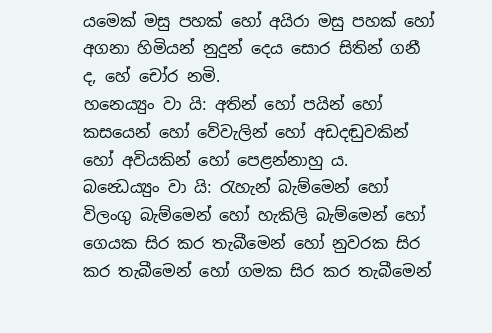යමෙක් මසු පහක් හෝ අයිරා මසු පහක් හෝ අගනා හිමියන් නුදුන් දෙය සොර සිතින් ගනී ද, හේ චෝර නමි.
හනෙය්‍යුං වා යි: අතින් හෝ පයින් හෝ කසයෙන් හෝ වේවැලින් හෝ අඩදඬුවකින් හෝ අවියකින් හෝ පෙළන්නාහු ය.
බන්‍ධෙය්‍යුං වා යි: රැහැන් බැම්මෙන් හෝ විලංගු බැම්මෙන් හෝ හැකිලි බැම්මෙන් හෝ ගෙයක සිර කර තැබීමෙන් හෝ නුවරක සිර කර තැබීමෙන් හෝ ගමක සිර කර තැබීමෙන්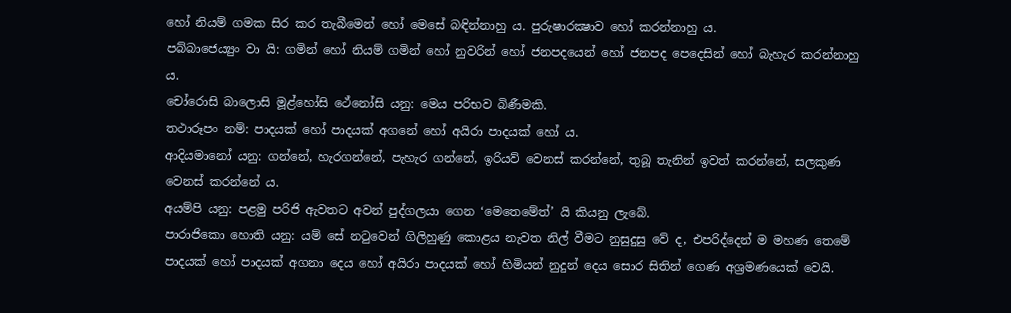හෝ නියම් ගමක සිර කර තැබීමෙන් හෝ මෙසේ බඳින්නාහු ය. පුරුෂාරක්‍ෂාව හෝ කරන්නාහු ය.
පබ්බාජෙය්‍යුං වා යි: ගමින් හෝ නියම් ගමින් හෝ නුවරින් හෝ ජනපදයෙන් හෝ ජනපද පෙදෙසින් හෝ බැහැර කරන්නාහු ය.
චෝරොසි බාලොසි මූළ්හෝසි ථේනෝසි යනු: මෙය පරිභව බිණීමකි.
තථාරූපං නම්: පාදයක් හෝ පාදයක් අගනේ හෝ අයිරා පාදයක් හෝ ය.
ආදියමානෝ යනු: ගන්නේ, හැරගන්නේ, පැහැර ගන්නේ, ඉරියව් වෙනස් කරන්නේ, තුබූ තැනින් ඉවත් කරන්නේ, සලකුණ වෙනස් කරන්නේ ය.
අයම්පි යනු: පළමු පරිජි ඇවතට අවන් පුද්ගලයා ගෙන ‘මෙතෙමේත්’ යි කියනු ලැබේ.
පාරාජිකො හොති යනු: යම් සේ නටුවෙන් ගිලිහුණු කොළය නැවත නිල් වීමට නුසුදුසු වේ ද, එපරිද්දෙන් ම මහණ තෙමේ පාදයක් හෝ පාදයක් අගනා දෙය හෝ අයිරා පාදයක් හෝ හිමියන් නුදුන් දෙය සොර සිතින් ගෙණ අශ්‍රමණයෙක් වෙයි.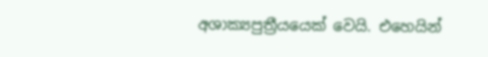අශාක්‍යපුත්‍රීයයෙක් වෙයි. එහෙයින්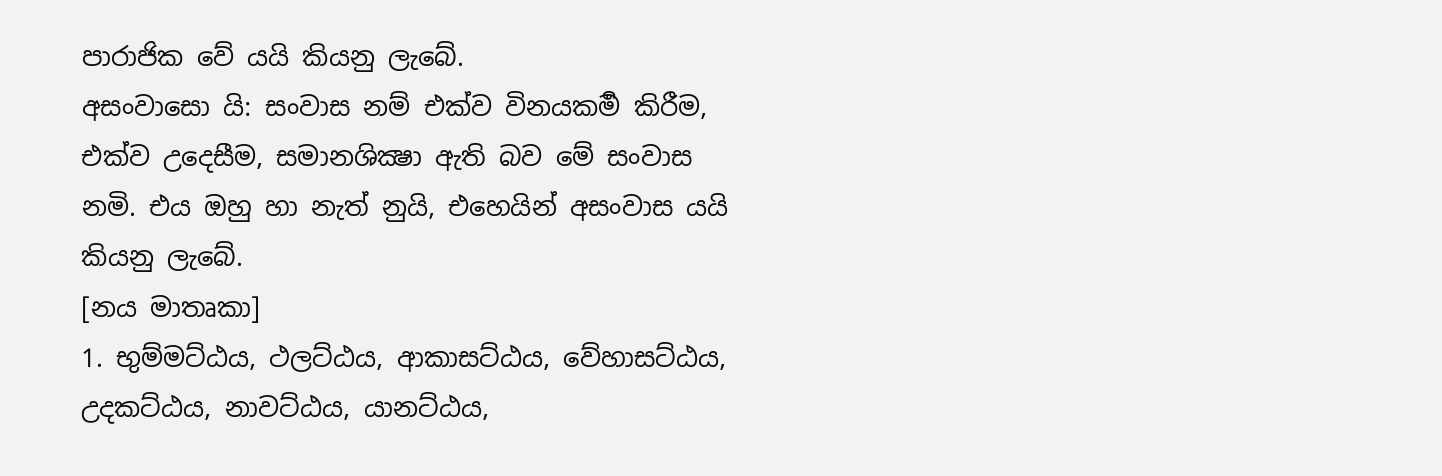පාරාජික වේ යයි කියනු ලැබේ.
අසංවාසො යි: සංවාස නම් එක්ව විනයකර්‍ම කිරීම, එක්ව උදෙසීම, සමානශික්‍ෂා ඇති බව මේ සංවාස නමි. එය ඔහු හා නැත් නුයි, එහෙයින් අසංවාස යයි කියනු ලැබේ.
[නය මාතෘකා]
1. භුම්මට්ඨය, ථලට්ඨය, ආකාසට්ඨය, වේහාසට්ඨය, උදකට්ඨය, නාවට්ඨය, යානට්ඨය,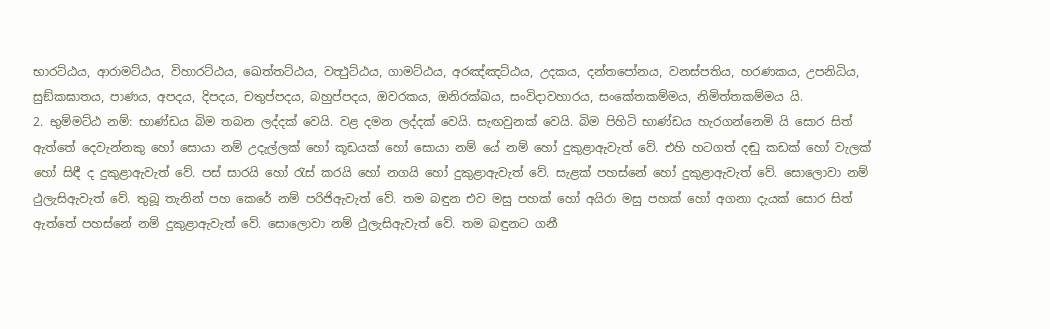භාරට්ඨය, ආරාමට්ඨය, විහාරට්ඨය, ඛෙත්තට්ඨය, වත්‍ථුට්ඨය, ගාමට්ඨය, අරඤ්ඤට්ඨය, උදකය, දන්තපෝනය, වනස්පතිය, හරණකය, උපනිධිය, සුඞ්කඝාතය, පාණය, අපදය, දිපදය, චතුප්පදය, බහුප්පදය, ඔවරකය, ඔනිරක්ඛය, සංවිදාවහාරය, සංකේතකම්මය, නිමිත්තකම්මය යි.
2. භුම්මට්ඨ නම්: භාණ්ඩය බිම තබන ලද්දක් වෙයි. වළ දමන ලද්දක් වෙයි. සැඟවුනක් වෙයි. බිම පිහිටි භාණ්ඩය හැරගන්නෙමි යි සොර සිත් ඇත්තේ දෙවැන්නකු හෝ සොයා නම් උදැල්ලක් හෝ කූඩයක් හෝ සොයා නම් යේ නම් හෝ දුකුළාඇවැත් වේ. එහි හටගත් දඬු කඩක් හෝ වැලක් හෝ සිඳී ද දුකුළාඇවැත් වේ. පස් සාරයි හෝ රැස් කරයි හෝ නගයි හෝ දුකුළාඇවැත් වේ. සැළක් පහස්නේ හෝ දුකුළාඇවැත් වේ. සොලොවා නම් ථුලැසිඇවැත් වේ. තුබූ තැනින් පහ කෙරේ නම් පරිජිඇවැත් වේ. තම බඳුන එව මසු පහක් හෝ අයිරා මසු පහක් හෝ අගනා දැයක් සොර සිත් ඇත්තේ පහස්නේ නම් දුකුළාඇවැත් වේ. සොලොවා නම් ථුලැසිඇවැත් වේ. තම බඳුනට ගනී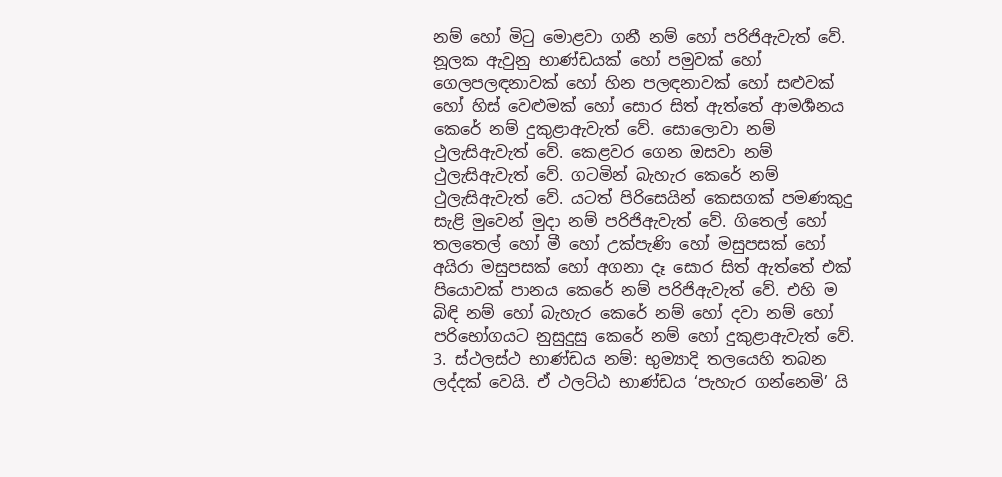නම් හෝ මිටු මොළවා ගනී නම් හෝ පරිජිඇවැත් වේ. නූලක ඇවුනු භාණ්ඩයක් හෝ පමුවක් හෝ ගෙලපලඳනාවක් හෝ හින පලඳනාවක් හෝ සළුවක් හෝ හිස් වෙළුමක් හෝ සොර සිත් ඇත්තේ ආමර්‍ශනය කෙරේ නම් දුකුළාඇවැත් වේ. සොලොවා නම් ථුලැසිඇවැත් වේ. කෙළවර ගෙන ඔසවා නම් ථුලැසිඇවැත් වේ. ගටමින් බැහැර කෙරේ නම් ථුලැසිඇවැත් වේ. යටත් පිරිසෙයින් කෙසගක් පමණකුදු සැළි මුවෙන් මුදා නම් පරිජිඇවැත් වේ. ගිතෙල් හෝ තලතෙල් හෝ මී හෝ උක්පැණි හෝ මසුපසක් හෝ අයිරා මසුපසක් හෝ අගනා දෑ සොර සිත් ඇත්තේ එක් පියොවක් පානය කෙරේ නම් පරිජිඇවැත් වේ. එහි ම බිඳි නම් හෝ බැහැර කෙරේ නම් හෝ දවා නම් හෝ පරිභෝගයට නුසුදුසු කෙරේ නම් හෝ දුකුළාඇවැත් වේ.
3. ස්ථලස්ථ භාණ්ඩය නම්: භුම්‍යාදි තලයෙහි තබන ලද්දක් වෙයි. ඒ ථලට්ඨ භාණ්ඩය ‘පැහැර ගන්නෙමි’ යි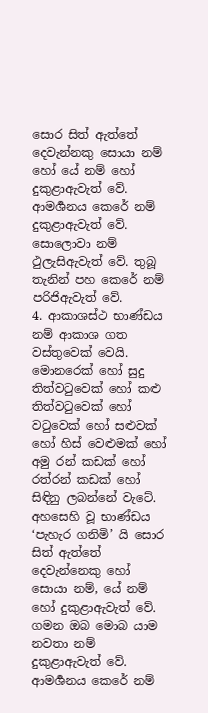සොර සිත් ඇත්තේ දෙවැන්නකු සොයා නම් හෝ යේ නම් හෝ දුකුළාඇවැත් වේ. ආමර්‍ශනය කෙරේ නම් දුකුළාඇවැත් වේ. සොලොවා නම් ථුලැසිඇවැත් වේ. තුබූ තැනින් පහ කෙරේ නම් පරිජිඇවැත් වේ.
4. ආකාශස්ථ භාණ්ඩය නම් ආකාශ ගත වස්තුවෙක් වෙයි. මොනරෙක් හෝ සුදු තිත්වටුවෙක් හෝ කළු තිත්වටුවෙක් හෝ වටුවෙක් හෝ සළුවක් හෝ හිස් වෙළුමක් හෝ අමු රන් කඩක් හෝ රත්රන් කඩක් හෝ සිඳිනු ලබන්නේ වැටේ. අහසෙහි වූ භාණ්ඩය ‘පැහැර ගනිමි’ යි සොර සිත් ඇත්තේ දෙවැන්නෙකු හෝ සොයා නම්, යේ නම් හෝ දුකුළාඇවැත් වේ. ගමන ඔබ මොබ යාම නවතා නම් දුකුළාඇවැත් වේ. ආමර්‍ශනය කෙරේ නම්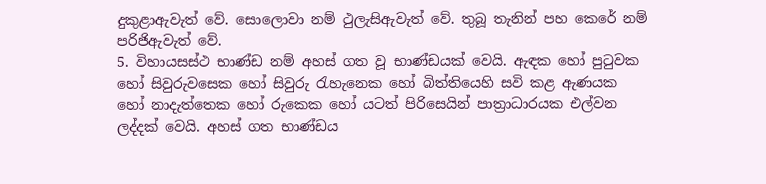දුකුළාඇවැත් වේ. සොලොවා නම් ථුලැසිඇවැත් වේ. තුබූ තැනින් පහ කෙරේ නම් පරිජිඇවැත් වේ.
5. විහායසස්ථ භාණ්ඩ නම් අහස් ගත වූ භාණ්ඩයක් වෙයි. ඇඳක හෝ පුටුවක හෝ සිවුරුවසෙක හෝ සිවුරු රැහැනෙක හෝ බිත්තියෙහි සවි කළ ඇණයක හෝ නාදැත්තෙක හෝ රුකෙක හෝ යටත් පිරිසෙයින් පාත්‍රාධාරයක එල්වන ලද්දක් වෙයි. අහස් ගත භාණ්ඩය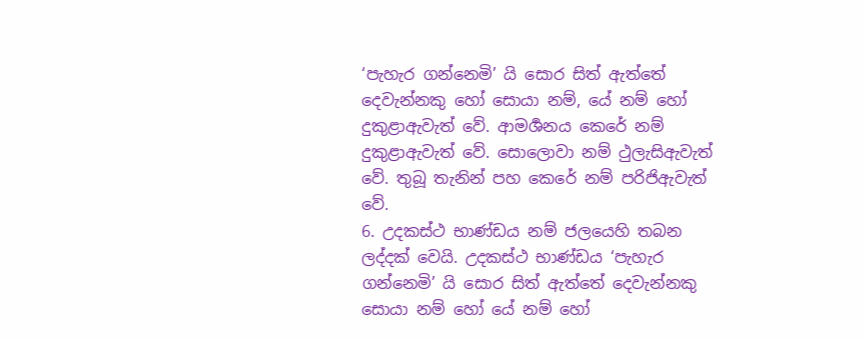‘පැහැර ගන්නෙමි’ යි සොර සිත් ඇත්තේ දෙවැන්නකු හෝ සොයා නම්, යේ නම් හෝ දුකුළාඇවැත් වේ. ආමර්‍ශනය කෙරේ නම් දුකුළාඇවැත් වේ. සොලොවා නම් ථුලැසිඇවැත් වේ. තුබූ තැනින් පහ කෙරේ නම් පරිජිඇවැත් වේ.
6. උදකස්ථ භාණ්ඩය නම් ජලයෙහි තබන ලද්දක් වෙයි. උදකස්ථ භාණ්ඩය ‘පැහැර ගන්නෙමි’ යි සොර සිත් ඇත්තේ දෙවැන්නකු සොයා නම් හෝ යේ නම් හෝ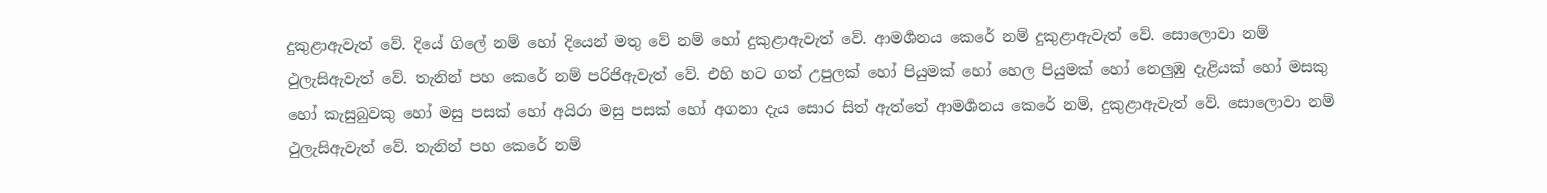දුකුළාඇවැත් වේ. දියේ ගිලේ නම් හෝ දියෙන් මතු වේ නම් හෝ දුකුළාඇවැත් වේ. ආමර්‍ශනය කෙරේ නම් දුකුළාඇවැත් වේ. සොලොවා නම් ථුලැසිඇවැත් වේ. තැනින් පහ කෙරේ නම් පරිජිඇවැත් වේ. එහි හට ගත් උපුලක් හෝ පියුමක් හෝ හෙල පියුමක් හෝ නෙලුඹු දැළියක් හෝ මසකු හෝ කැසුබුවකු හෝ මසු පසක් හෝ අයිරා මසු පසක් හෝ අගනා දැය සොර සිත් ඇත්තේ ආමර්‍ශනය කෙරේ නම්, දුකුළාඇවැත් වේ. සොලොවා නම් ථුලැසිඇවැත් වේ. තැනින් පහ කෙරේ නම්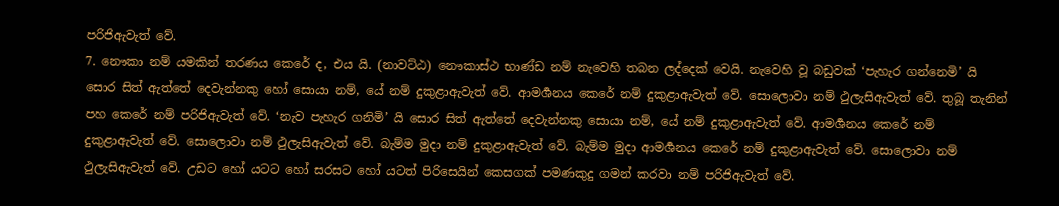පරිජිඇවැත් වේ.
7. නෞකා නම් යමකින් තරණය කෙරේ ද, එය යි. (නාවට්ඨ) නෞකාස්ථ භාණ්ඩ නම් නැවෙහි තබන ලද්දෙක් වෙයි. නැවෙහි වූ බඩුවක් ‘පැහැර ගන්නෙමි’ යි සොර සිත් ඇත්තේ දෙවැන්නකු හෝ සොයා නම්, යේ නම් දුකුළාඇවැත් වේ. ආමර්‍ශනය කෙරේ නම් දුකුළාඇවැත් වේ. සොලොවා නම් ථුලැසිඇවැත් වේ. තුබූ තැනින් පහ කෙරේ නම් පරිජිඇවැත් වේ. ‘නැව පැහැර ගනිමි’ යි සොර සිත් ඇත්තේ දෙවැන්නකු සොයා නම්, යේ නම් දුකුළාඇවැත් වේ. ආමර්‍ශනය කෙරේ නම් දුකුළාඇවැත් වේ. සොලොවා නම් ථුලැසිඇවැත් වේ. බැම්ම මුදා නම් දුකුළාඇවැත් වේ. බැම්ම මුදා ආමර්‍ශනය කෙරේ නම් දුකුළාඇවැත් වේ. සොලොවා නම් ථුලැසිඇවැත් වේ. උඩට හෝ යටට හෝ සරසට හෝ යටත් පිරිසෙයින් කෙසගක් පමණකුදු ගමන් කරවා නම් පරිජිඇවැත් වේ.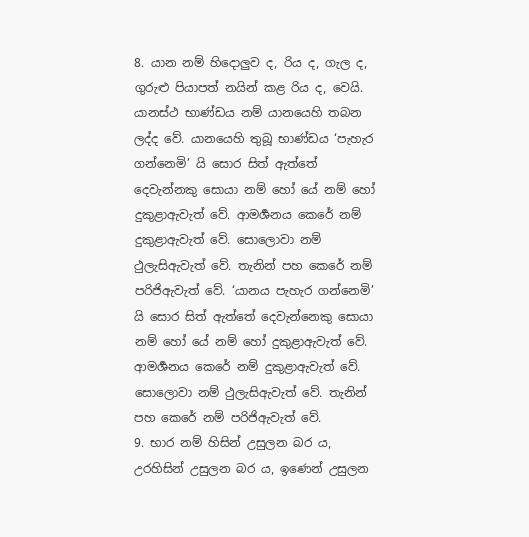8. යාන නම් හිදොලුව ද, රිය ද, ගැල ද, ගුරුළු පියාපත් නයින් කළ රිය ද, වෙයි. යානස්ථ භාණ්ඩය නම් යානයෙහි තබන ලද්ද වේ. යානයෙහි තුබූ භාණ්ඩය ‘පැහැර ගන්නෙමි’ යි සොර සිත් ඇත්තේ දෙවැන්නකු සොයා නම් හෝ යේ නම් හෝ දුකුළාඇවැත් වේ. ආමර්‍ශනය කෙරේ නම් දුකුළාඇවැත් වේ. සොලොවා නම් ථුලැසිඇවැත් වේ. තැනින් පහ කෙරේ නම් පරිජිඇවැත් වේ. ‘යානය පැහැර ගන්නෙමි’ යි සොර සිත් ඇත්තේ දෙවැන්නෙකු සොයා නම් හෝ යේ නම් හෝ දුකුළාඇවැත් වේ. ආමර්‍ශනය කෙරේ නම් දුකුළාඇවැත් වේ. සොලොවා නම් ථුලැසිඇවැත් වේ. තැනින් පහ කෙරේ නම් පරිජිඇවැත් වේ.
9. භාර නම් හිසින් උසුලන බර ය, උරහිසින් උසුලන බර ය, ඉණෙන් උසුලන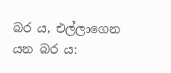බර ය, එල්ලාගෙන යන බර ය: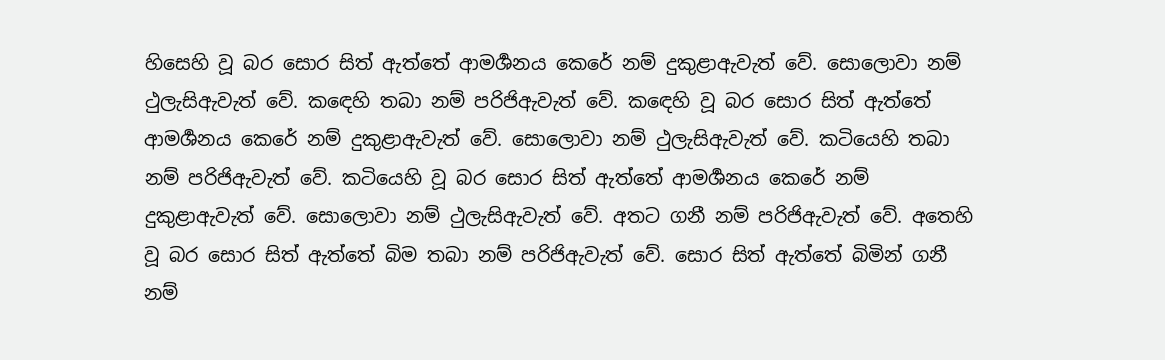හිසෙහි වූ බර සොර සිත් ඇත්තේ ආමර්‍ශනය කෙරේ නම් දුකුළාඇවැත් වේ. සොලොවා නම් ථුලැසිඇවැත් වේ. කඳෙහි තබා නම් පරිජිඇවැත් වේ. කඳෙහි වූ බර සොර සිත් ඇත්තේ ආමර්‍ශනය කෙරේ නම් දුකුළාඇවැත් වේ. සොලොවා නම් ථුලැසිඇවැත් වේ. කටියෙහි තබා නම් පරිජිඇවැත් වේ. කටියෙහි වූ බර සොර සිත් ඇත්තේ ආමර්‍ශනය කෙරේ නම් දුකුළාඇවැත් වේ. සොලොවා නම් ථුලැසිඇවැත් වේ. අතට ගනී නම් පරිජිඇවැත් වේ. අතෙහි වූ බර සොර සිත් ඇත්තේ බිම තබා නම් පරිජිඇවැත් වේ. සොර සිත් ඇත්තේ බිමින් ගනී නම්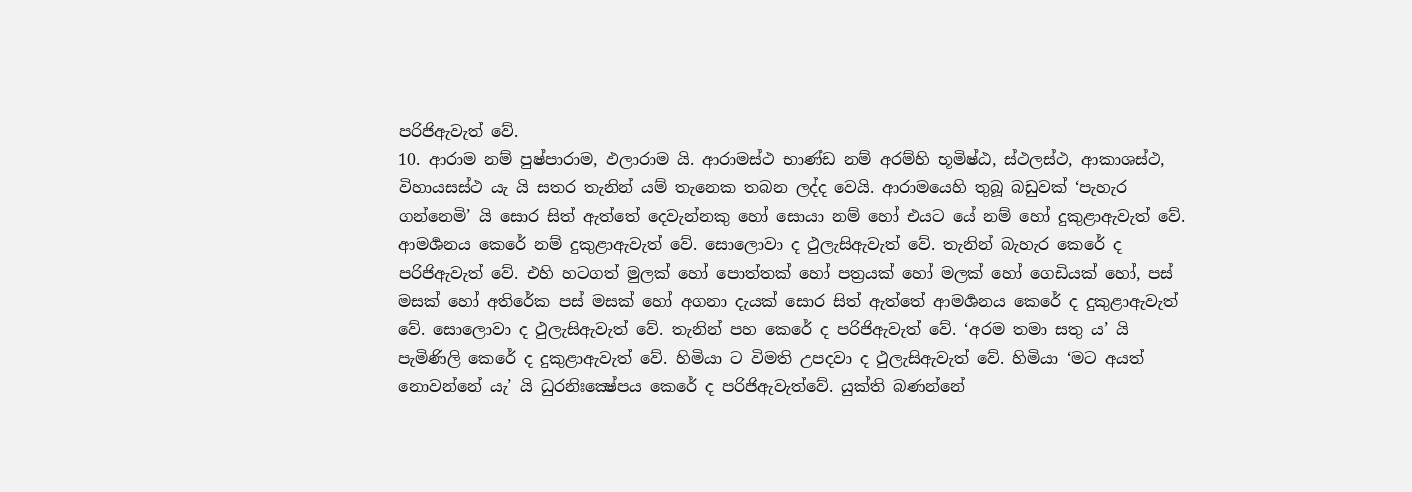පරිජිඇවැත් වේ.
10. ආරාම නම් පුෂ්පාරාම, ඵලාරාම යි. ආරාමස්ථ භාණ්ඩ නම් අරම්හි භූමිෂ්ඨ, ස්ථලස්ථ, ආකාශස්ථ, විහායසස්ථ යැ යි සතර තැනින් යම් තැනෙක තබන ලද්ද වෙයි. ආරාමයෙහි තුබූ බඩුවක් ‘පැහැර ගන්නෙමි’ යි සොර සිත් ඇත්තේ දෙවැන්නකු හෝ සොයා නම් හෝ එයට යේ නම් හෝ දුකුළාඇවැත් වේ. ආමර්‍ශනය කෙරේ නම් දුකුළාඇවැත් වේ. සොලොවා ද ථුලැසිඇවැත් වේ. තැනින් බැහැර කෙරේ ද පරිජිඇවැත් වේ. එහි හටගත් මුලක් හෝ පොත්තක් හෝ පත්‍රයක් හෝ මලක් හෝ ගෙඩියක් හෝ, පස් මසක් හෝ අතිරේක පස් මසක් හෝ අගනා දැයක් සොර සිත් ඇත්තේ ආමර්‍ශනය කෙරේ ද දුකුළාඇවැත් වේ. සොලොවා ද ථුලැසිඇවැත් වේ. තැනින් පහ කෙරේ ද පරිජිඇවැත් වේ. ‘අරම තමා සතු ය’ යි පැමිණිලි කෙරේ ද දුකුළාඇවැත් වේ. හිමියා ට විමති උපදවා ද ථුලැසිඇවැත් වේ. හිමියා ‘මට අයත් නොවන්නේ යැ’ යි ධුරනිඃක්‍ෂේපය කෙරේ ද පරිජිඇවැත්වේ. යුක්ති බණන්නේ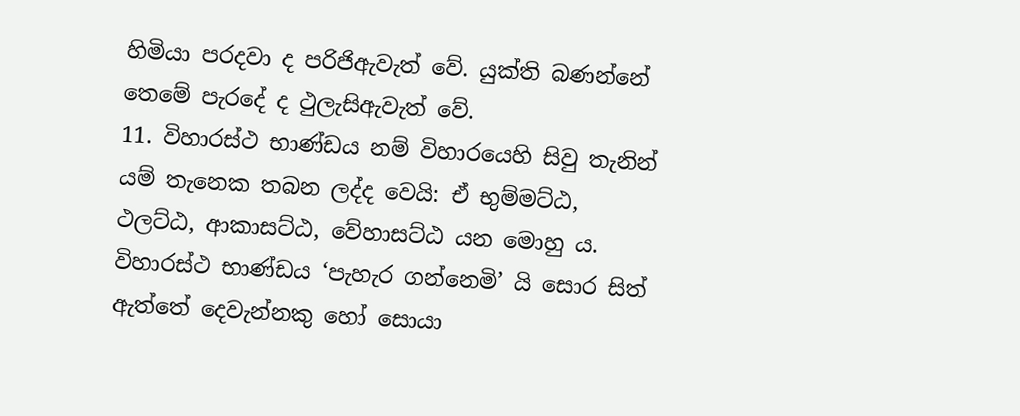හිමියා පරදවා ද පරිජිඇවැත් වේ. යුක්ති බණන්නේ තෙමේ පැරදේ ද ථුලැසිඇවැත් වේ.
11. විහාරස්ථ භාණ්ඩය නම් විහාරයෙහි සිවු තැනින් යම් තැනෙක තබන ලද්ද වෙයි: ඒ භුම්මට්ඨ, ථලට්ඨ, ආකාසට්ඨ, වේහාසට්ඨ යන මොහු ය. විහාරස්ථ භාණ්ඩය ‘පැහැර ගන්නෙමි’ යි සොර සිත් ඇත්තේ දෙවැන්නකු හෝ සොයා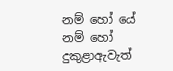නම් හෝ යේ නම් හෝ දුකුළාඇවැත්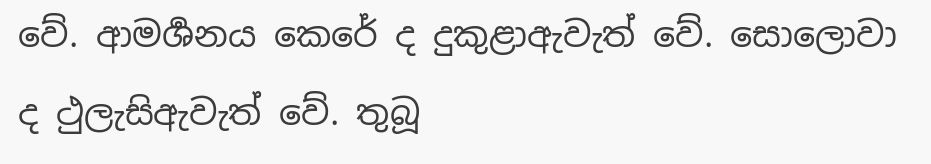වේ. ආමර්‍ශනය කෙරේ ද දුකුළාඇවැත් වේ. සොලොවා ද ථුලැසිඇවැත් වේ. තුබූ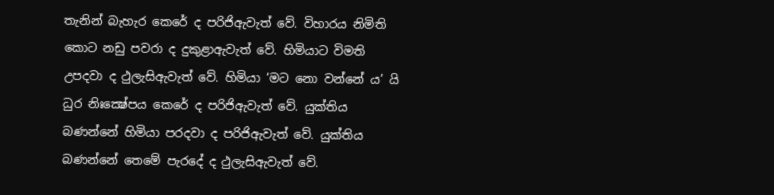තැනින් බැහැර කෙරේ ද පරිජිඇවැත් වේ. විහාරය නිමිති කොට නඩු පවරා ද දුකුළාඇවැත් වේ. හිමියාට විමති උපදවා ද ථුලැසිඇවැත් වේ. හිමියා ‘මට නො වන්නේ ය’ යි ධුර නිඃක්‍ෂේපය කෙරේ ද පරිජිඇවැත් වේ. යුක්තිය බණන්නේ හිමියා පරදවා ද පරිජිඇවැත් වේ. යුක්තිය බණන්නේ තෙමේ පැරදේ ද ථුලැසිඇවැත් වේ.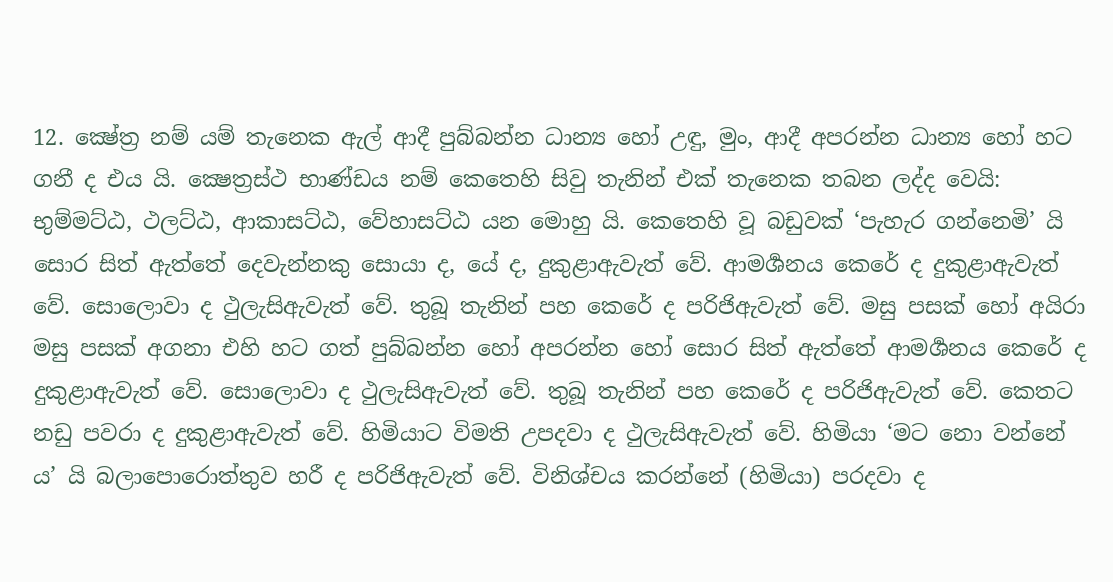12. ක්‍ෂේත්‍ර නම් යම් තැනෙක ඇල් ආදී පුබ්බන්න ධාන්‍ය හෝ උඳු, මුං, ආදී අපරන්න ධාන්‍ය හෝ හට ගනී ද එය යි. ක්‍ෂෙත්‍රස්ථ භාණ්ඩය නම් කෙතෙහි සිවු තැනින් එක් තැනෙක තබන ලද්ද වෙයි: භුම්මට්ඨ, ථලට්ඨ, ආකාසට්ඨ, වේහාසට්ඨ යන මොහු යි. කෙතෙහි වූ බඩුවක් ‘පැහැර ගන්නෙමි’ යි සොර සිත් ඇත්තේ දෙවැන්නකු සොයා ද, යේ ද, දුකුළාඇවැත් වේ. ආමර්‍ශනය කෙරේ ද දුකුළාඇවැත් වේ. සොලොවා ද ථුලැසිඇවැත් වේ. තුබූ තැනින් පහ කෙරේ ද පරිජිඇවැත් වේ. මසු පසක් හෝ අයිරා මසු පසක් අගනා එහි හට ගත් පුබ්බන්න හෝ අපරන්න හෝ සොර සිත් ඇත්තේ ආමර්‍ශනය කෙරේ ද දුකුළාඇවැත් වේ. සොලොවා ද ථුලැසිඇවැත් වේ. තුබූ තැනින් පහ කෙරේ ද පරිජිඇවැත් වේ. කෙතට නඩු පවරා ද දුකුළාඇවැත් වේ. හිමියාට විමති උපදවා ද ථුලැසිඇවැත් වේ. හිමියා ‘මට නො වන්නේ ය’ යි බලාපොරොත්තුව හරී ද පරිජිඇවැත් වේ. විනිශ්චය කරන්නේ (හිමියා) පරදවා ද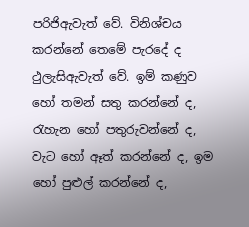පරිජිඇවැත් වේ. විනිශ්චය කරන්නේ තෙමේ පැරදේ ද ථුලැසිඇවැත් වේ. ඉම් කණුව හෝ තමන් සතු කරන්නේ ද, රැහැන හෝ පතුරුවන්නේ ද, වැට හෝ ඈත් කරන්නේ ද, ඉම හෝ පුළුල් කරන්නේ ද,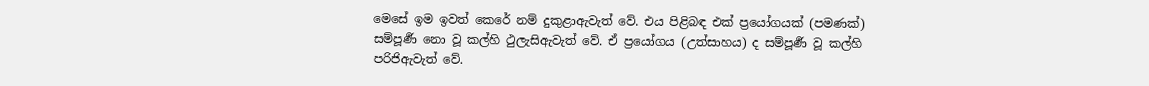මෙසේ ඉම ඉවත් කෙරේ නම් දුකුළාඇවැත් වේ. එය පිළිබඳ එක් ප්‍රයෝගයක් (පමණක්) සම්පූර්‍ණ නො වූ කල්හි ථුලැසිඇවැත් වේ. ඒ ප්‍රයෝගය (උත්සාහය) ද සම්පූර්‍ණ වූ කල්හි පරිජිඇවැත් වේ.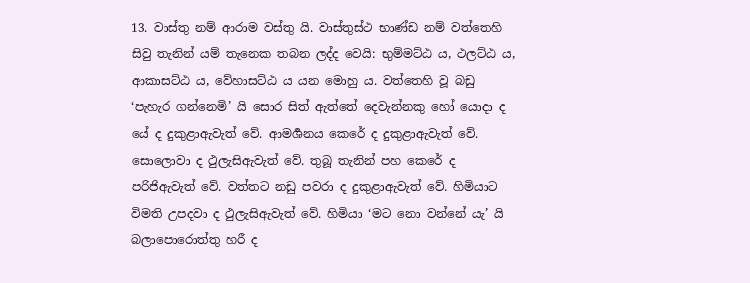13. වාස්තු නම් ආරාම වස්තු යි. වාස්තුස්ථ භාණ්ඩ නම් වත්තෙහි සිවු තැනින් යම් තැනෙක තබන ලද්ද වෙයි: භුම්මට්ඨ ය, ථලට්ඨ ය, ආකාසට්ඨ ය, වේහාසට්ඨ ය යන මොහු ය. වත්තෙහි වූ බඩු ‘පැහැර ගන්නෙමි’ යි සොර සිත් ඇත්තේ දෙවැන්නකු හෝ යොදා ද යේ ද දුකුළාඇවැත් වේ. ආමර්‍ශනය කෙරේ ද දුකුළාඇවැත් වේ. සොලොවා ද ථුලැසිඇවැත් වේ. තුබූ තැනින් පහ කෙරේ ද පරිජිඇවැත් වේ. වත්තට නඩු පවරා ද දුකුළාඇවැත් වේ. හිමියාට විමති උපදවා ද ථුලැසිඇවැත් වේ. හිමියා ‘මට නො වන්නේ යැ’ යි බලාපොරොත්තු හරී ද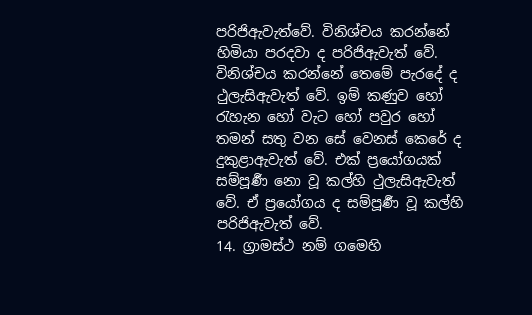පරිජිඇවැත්වේ. විනිශ්චය කරන්නේ හිමියා පරදවා ද පරිජිඇවැත් වේ. විනිශ්චය කරන්නේ තෙමේ පැරදේ ද ථුලැසිඇවැත් වේ. ඉම් කණුව හෝ රැහැන හෝ වැට හෝ පවුර හෝ තමන් සතු වන සේ වෙනස් කෙරේ ද දුකුළාඇවැත් වේ. එක් ප්‍රයෝගයක් සම්පූර්‍ණ නො වූ කල්හි ථුලැසිඇවැත් වේ. ඒ ප්‍රයෝගය ද සම්පූර්‍ණ වූ කල්හි පරිජිඇවැත් වේ.
14. ග්‍රාමස්ථ නම් ගමෙහි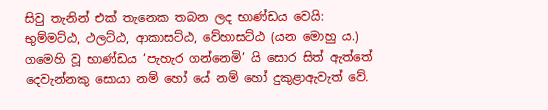සිවු තැනින් එක් තැනෙක තබන ලද භාණ්ඩය වෙයි: භුම්මට්ඨ, ථලට්ඨ, ආකාසට්ඨ, වේහාසට්ඨ (යන මොහු ය.) ගමෙහි වූ භාණ්ඩය ‘පැහැර ගන්නෙමි’ යි සොර සිත් ඇත්තේ දෙවැන්නකු සොයා නම් හෝ යේ නම් හෝ දුකුළාඇවැත් වේ.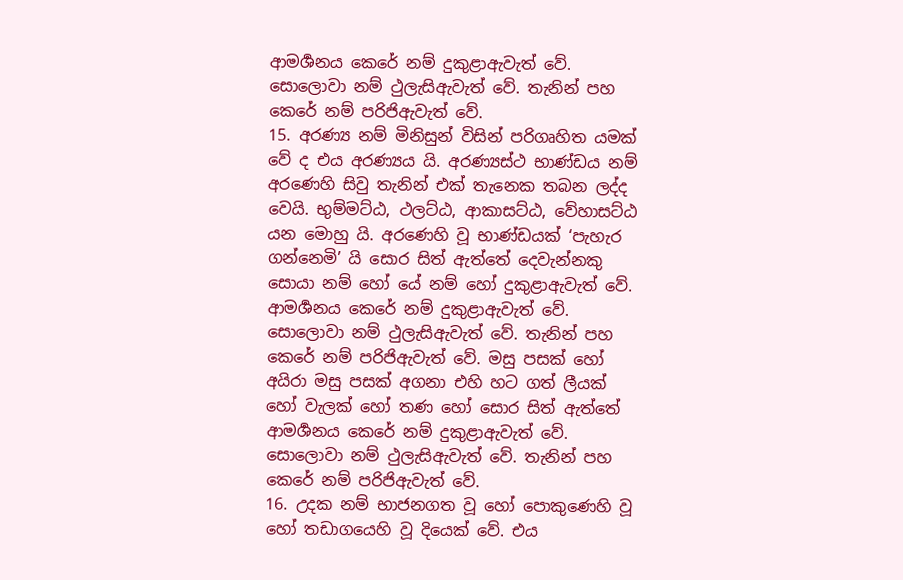ආමර්‍ශනය කෙරේ නම් දුකුළාඇවැත් වේ. සොලොවා නම් ථුලැසිඇවැත් වේ. තැනින් පහ කෙරේ නම් පරිජිඇවැත් වේ.
15. අරණ්‍ය නම් මිනිසුන් විසින් පරිගෘහිත යමක් වේ ද එය අරණ්‍යය යි. අරණ්‍යස්ථ භාණ්ඩය නම් අරණෙහි සිවු තැනින් එක් තැනෙක තබන ලද්ද වෙයි. භුම්මට්ඨ, ථලට්ඨ, ආකාසට්ඨ, වේහාසට්ඨ යන මොහු යි. අරණෙහි වූ භාණ්ඩයක් ‘පැහැර ගන්නෙමි’ යි සොර සිත් ඇත්තේ දෙවැන්නකු සොයා නම් හෝ යේ නම් හෝ දුකුළාඇවැත් වේ. ආමර්‍ශනය කෙරේ නම් දුකුළාඇවැත් වේ. සොලොවා නම් ථුලැසිඇවැත් වේ. තැනින් පහ කෙරේ නම් පරිජිඇවැත් වේ. මසු පසක් හෝ අයිරා මසු පසක් අගනා එහි හට ගත් ලීයක් හෝ වැලක් හෝ තණ හෝ සොර සිත් ඇත්තේ ආමර්‍ශනය කෙරේ නම් දුකුළාඇවැත් වේ. සොලොවා නම් ථුලැසිඇවැත් වේ. තැනින් පහ කෙරේ නම් පරිජිඇවැත් වේ.
16. උදක නම් භාජනගත වූ හෝ පොකුණෙහි වූ හෝ තඩාගයෙහි වූ දියෙක් වේ. එය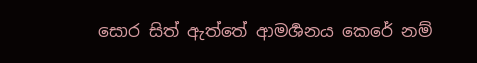සොර සිත් ඇත්තේ ආමර්‍ශනය කෙරේ නම්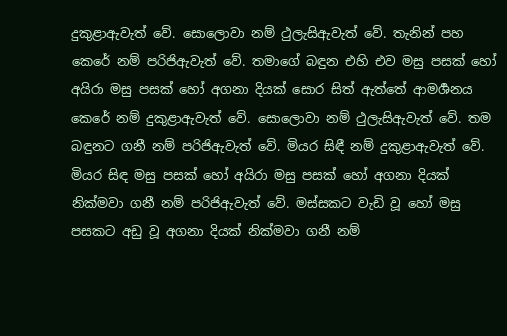දුකුළාඇවැත් වේ. සොලොවා නම් ථුලැසිඇවැත් වේ. තැනින් පහ කෙරේ නම් පරිජිඇවැත් වේ. තමාගේ බඳුන එහි එව මසු පසක් හෝ අයිරා මසු පසක් හෝ අගනා දියක් සොර සිත් ඇත්තේ ආමර්‍ශනය කෙරේ නම් දුකුළාඇවැත් වේ. සොලොවා නම් ථුලැසිඇවැත් වේ. තම බඳුනට ගනී නම් පරිජිඇවැත් වේ. මියර සිඳී නම් දුකුළාඇවැත් වේ. මියර සිඳ මසු පසක් හෝ අයිරා මසු පසක් හෝ අගනා දියක් නික්මවා ගනී නම් පරිජිඇවැත් වේ. මස්සකට වැඩි වූ හෝ මසු පසකට අඩු වූ අගනා දියක් නික්මවා ගනී නම්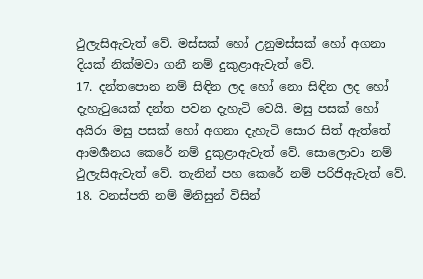ථුලැසිඇවැත් වේ. මස්සක් හෝ උනුමස්සක් හෝ අගනා දියක් නික්මවා ගනී නම් දුකුළාඇවැත් වේ.
17. දන්තපොන නම් සිඳින ලද හෝ නො සිඳින ලද හෝ දැහැටුයෙක් දන්ත පවන දැහැටි වෙයි. මසු පසක් හෝ අයිරා මසු පසක් හෝ අගනා දැහැටි සොර සිත් ඇත්තේ ආමර්‍ශනය කෙරේ නම් දුකුළාඇවැත් වේ. සොලොවා නම් ථුලැසිඇවැත් වේ. තැනින් පහ කෙරේ නම් පරිජිඇවැත් වේ.
18. වනස්පති නම් මිනිසුන් විසින්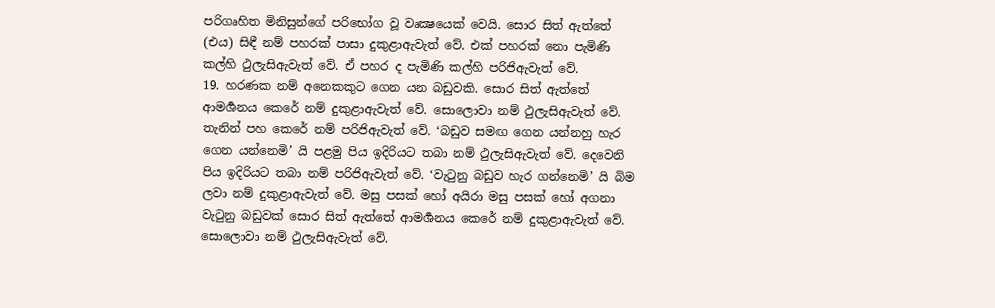පරිගෘහිත මිනිසුන්ගේ පරිභෝග වූ වෘක්‍ෂයෙක් වෙයි. සොර සිත් ඇත්තේ (එය) සිඳී නම් පහරක් පාසා දුකුළාඇවැත් වේ. එක් පහරක් නො පැමිණි කල්හි ථුලැසිඇවැත් වේ. ඒ පහර ද පැමිණි කල්හි පරිජිඇවැත් වේ.
19. හරණක නම් අනෙකකුට ගෙන යන බඩුවකි. සොර සිත් ඇත්තේ ආමර්‍ශනය කෙරේ නම් දුකුළාඇවැත් වේ. සොලොවා නම් ථුලැසිඇවැත් වේ. තැනින් පහ කෙරේ නම් පරිජිඇවැත් වේ. ‘බඩුව සමඟ ගෙන යන්නහු හැර ගෙන යන්නෙමි’ යි පළමු පිය ඉදිරියට තබා නම් ථුලැසිඇවැත් වේ. දෙවෙනි පිය ඉදිරියට තබා නම් පරිජිඇවැත් වේ. ‘වැටුනු බඩුව හැර ගන්නෙමි’ යි බිම ලවා නම් දුකුළාඇවැත් වේ. මසු පසක් හෝ අයිරා මසු පසක් හෝ අගනා වැටුනු බඩුවක් සොර සිත් ඇත්තේ ආමර්‍ශනය කෙරේ නම් දුකුළාඇවැත් වේ. සොලොවා නම් ථුලැසිඇවැත් වේ.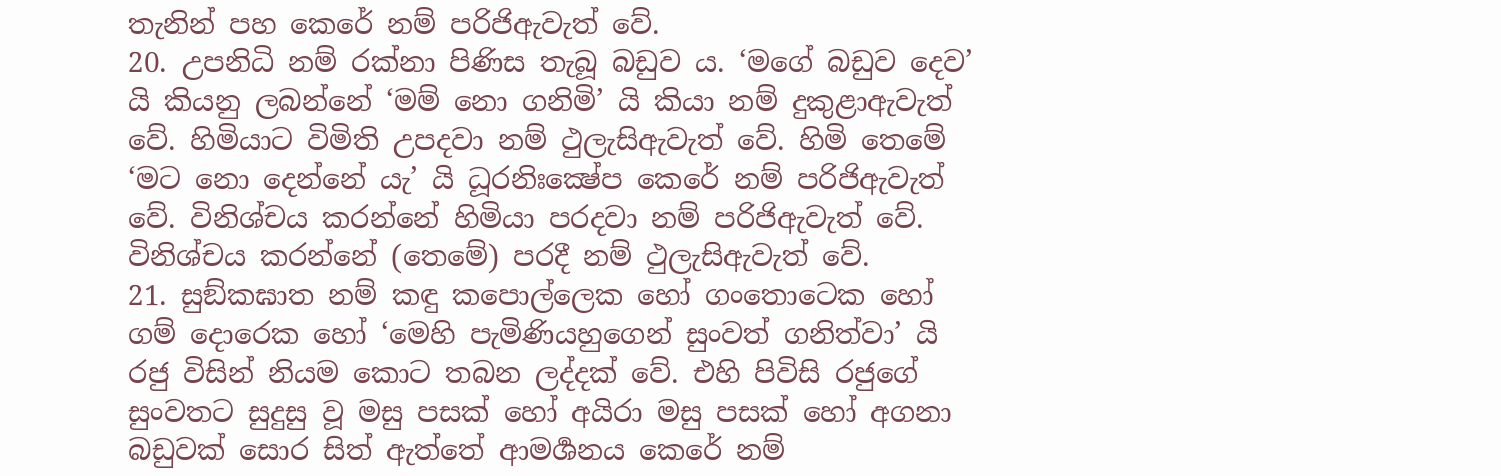තැනින් පහ කෙරේ නම් පරිජිඇවැත් වේ.
20. උපනිධි නම් රක්නා පිණිස තැබූ බඩුව ය. ‘මගේ බඩුව දෙව’ යි කියනු ලබන්නේ ‘මම් නො ගනිමි’ යි කියා නම් දුකුළාඇවැත් වේ. හිමියාට විමිති උපදවා නම් ථුලැසිඇවැත් වේ. හිමි තෙමේ ‘මට නො දෙන්නේ යැ’ යි ධූරනිඃක්‍ෂේප කෙරේ නම් පරිජිඇවැත් වේ. විනිශ්චය කරන්නේ හිමියා පරදවා නම් පරිජිඇවැත් වේ. විනිශ්චය කරන්නේ (තෙමේ) පරදී නම් ථුලැසිඇවැත් වේ.
21. සුඞ්කඝාත නම් කඳු කපොල්ලෙක හෝ ගංතොටෙක හෝ ගම් දොරෙක හෝ ‘මෙහි පැමිණියහුගෙන් සුංවත් ගනිත්වා’ යි රජු විසින් නියම කොට තබන ලද්දක් වේ. එහි පිවිසි රජුගේ සුංවතට සුදුසු වූ මසු පසක් හෝ අයිරා මසු පසක් හෝ අගනා බඩුවක් සොර සිත් ඇත්තේ ආමර්‍ශනය කෙරේ නම්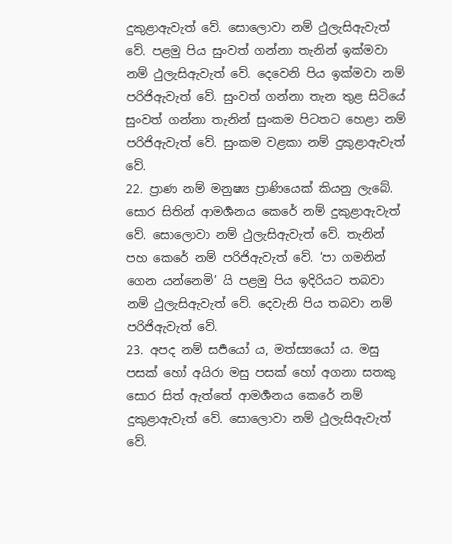දුකුළාඇවැත් වේ. සොලොවා නම් ථුලැසිඇවැත් වේ. පළමු පිය සුංවත් ගන්නා තැනින් ඉක්මවා නම් ථුලැසිඇවැත් වේ. දෙවෙනි පිය ඉක්මවා නම් පරිජිඇවැත් වේ. සුංවත් ගන්නා තැන තුළ සිටියේ සුංවත් ගන්නා තැනින් සුංකම පිටතට හෙළා නම් පරිජිඇවැත් වේ. සුංකම වළකා නම් දුකුළාඇවැත් වේ.
22. ප්‍රාණ නම් මනුෂ්‍ය ප්‍රාණියෙක් කියනු ලැබේ. සොර සිතින් ආමර්‍ශනය කෙරේ නම් දුකුළාඇවැත් වේ. සොලොවා නම් ථුලැසිඇවැත් වේ. තැනින් පහ කෙරේ නම් පරිජිඇවැත් වේ. ‘පා ගමනින් ගෙන යන්නෙමි’ යි පළමු පිය ඉදිරියට තබවා නම් ථුලැසිඇවැත් වේ. දෙවැනි පිය තබවා නම් පරිජිඇවැත් වේ.
23. අපද නම් සර්‍පයෝ ය, මත්ස්‍යයෝ ය. මසු පසක් හෝ අයිරා මසු පසක් හෝ අගනා සතකු සොර සිත් ඇත්තේ ආමර්‍ශනය කෙරේ නම් දුකුළාඇවැත් වේ. සොලොවා නම් ථුලැසිඇවැත් වේ.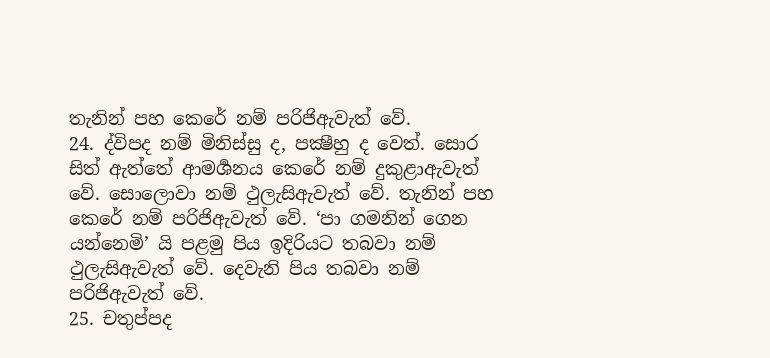තැනින් පහ කෙරේ නම් පරිජිඇවැත් වේ.
24. ද්විපද නම් මිනිස්සු ද, පක්‍ෂීහු ද වෙත්. සොර සිත් ඇත්තේ ආමර්‍ශනය කෙරේ නම් දුකුළාඇවැත් වේ. සොලොවා නම් ථුලැසිඇවැත් වේ. තැනින් පහ කෙරේ නම් පරිජිඇවැත් වේ. ‘පා ගමනින් ගෙන යන්නෙමි’ යි පළමු පිය ඉදිරියට තබවා නම් ථුලැසිඇවැත් වේ. දෙවැනි පිය තබවා නම් පරිජිඇවැත් වේ.
25. චතුප්පද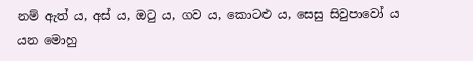නම් ඇත් ය, අස් ය, ඔටු ය, ගව ය, කොටළු ය, සෙසු සිවුපාවෝ ය යන මොහු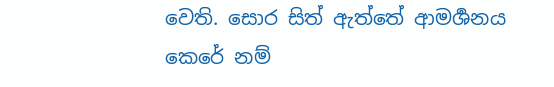වෙති. සොර සිත් ඇත්තේ ආමර්‍ශනය කෙරේ නම්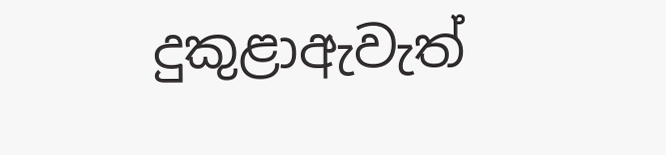දුකුළාඇවැත්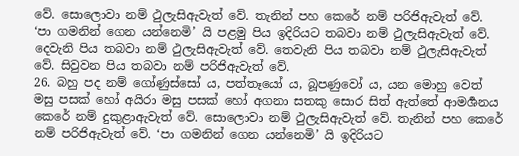වේ. සොලොවා නම් ථුලැසිඇවැත් වේ. තැනින් පහ කෙරේ නම් පරිජිඇවැත් වේ. ‘පා ගමනින් ගෙන යන්නෙමි’ යි පළමු පිය ඉදිරියට තබවා නම් ථුලැසිඇවැත් වේ. දෙවැනි පිය තබවා නම් ථුලැසිඇවැත් වේ. තෙවැනි පිය තබවා නම් ථුලැසිඇවැත් වේ. සිවුවන පිය තබවා නම් පරිජිඇවැත් වේ.
26. බහු පද නම් ගෝණුස්සෝ ය, පත්තෑයෝ ය, බූපණුවෝ ය, යන මොහු වෙත් මසු පසක් හෝ අයිරා මසු පසක් හෝ අගනා සතකු සොර සිත් ඇත්තේ ආමර්‍ශනය කෙරේ නම් දුකුළාඇවැත් වේ. සොලොවා නම් ථුලැසිඇවැත් වේ. තැනින් පහ කෙරේ නම් පරිජිඇවැත් වේ. ‘පා ගමනින් ගෙන යන්නෙමි’ යි ඉදිරියට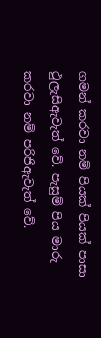ගමන් කරවා නම් පියක් පියක් පාසා ථුලැසිඇවැත් වේ. පැසුම් පිය මාරු කරවා නම් පරිජිඇවැත් වේ.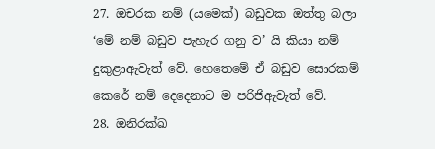27. ඔචරක නම් (යමෙක්) බඩුවක ඔත්තු බලා ‘මේ නම් බඩුව පැහැර ගනු ව’ යි කියා නම් දුකුළාඇවැත් වේ. හෙතෙමේ ඒ බඩුව සොරකම් කෙරේ නම් දෙදෙනාට ම පරිජිඇවැත් වේ.
28. ඔනිරක්ඛ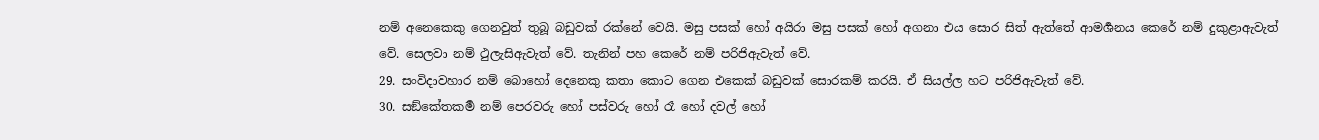නම් අනෙකෙකු ගෙනවුත් තුබූ බඩුවක් රක්නේ වෙයි. මසු පසක් හෝ අයිරා මසු පසක් හෝ අගනා එය සොර සිත් ඇත්තේ ආමර්‍ශනය කෙරේ නම් දුකුළාඇවැත් වේ. සෙලවා නම් ථුලැසිඇවැත් වේ. තැනින් පහ කෙරේ නම් පරිජිඇවැත් වේ.
29. සංවිදාවහාර නම් බොහෝ දෙනෙකු කතා කොට ගෙන එකෙක් බඩුවක් සොරකම් කරයි. ඒ සියල්ල හට පරිජිඇවැත් වේ.
30. සඞ්කේතකර්‍ම නම් පෙරවරු හෝ පස්වරු හෝ රෑ හෝ දවල් හෝ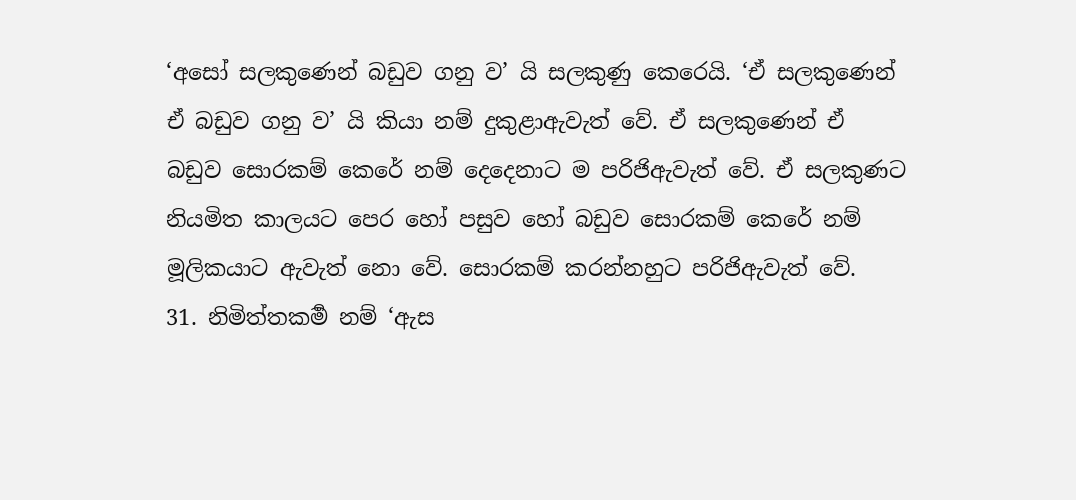‘අසෝ සලකුණෙන් බඩුව ගනු ව’ යි සලකුණු කෙරෙයි. ‘ඒ සලකුණෙන් ඒ බඩුව ගනු ව’ යි කියා නම් දුකුළාඇවැත් වේ. ඒ සලකුණෙන් ඒ බඩුව සොරකම් කෙරේ නම් දෙදෙනාට ම පරිජිඇවැත් වේ. ඒ සලකුණට නියමිත කාලයට පෙර හෝ පසුව හෝ බඩුව සොරකම් කෙරේ නම් මූලිකයාට ඇවැත් නො වේ. සොරකම් කරන්නහුට පරිජිඇවැත් වේ.
31. නිමිත්තකර්‍ම නම් ‘ඇස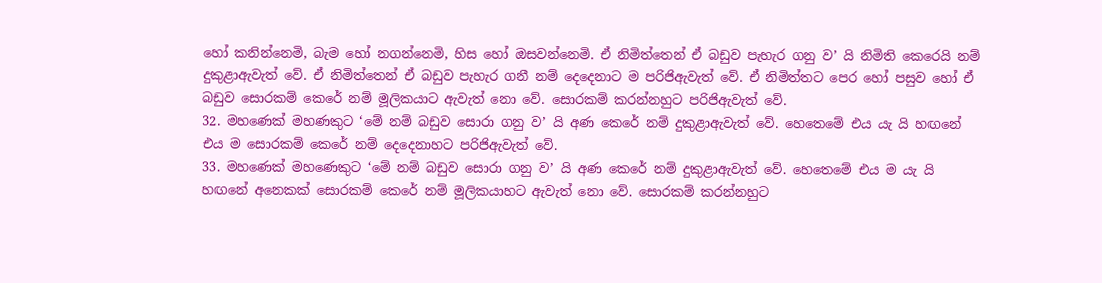හෝ කනින්නෙමි, බැම හෝ නගන්නෙමි, හිස හෝ ඔසවන්නෙමි. ඒ නිමිත්තෙන් ඒ බඩුව පැහැර ගනු ව’ යි නිමිති කෙරෙයි නම් දුකුළාඇවැත් වේ. ඒ නිමිත්තෙන් ඒ බඩුව පැහැර ගනී නම් දෙදෙනාට ම පරිජිඇවැත් වේ. ඒ නිමිත්තට පෙර හෝ පසුව හෝ ඒ බඩුව සොරකම් කෙරේ නම් මූලිකයාට ඇවැත් නො වේ. සොරකම් කරන්නහුට පරිජිඇවැත් වේ.
32. මහණෙක් මහණකුට ‘මේ නම් බඩුව සොරා ගනු ව’ යි අණ කෙරේ නම් දුකුළාඇවැත් වේ. හෙතෙමේ එය යැ යි හඟනේ එය ම සොරකම් කෙරේ නම් දෙදෙනාහට පරිජිඇවැත් වේ.
33. මහණෙක් මහණෙකුට ‘මේ නම් බඩුව සොරා ගනු ව’ යි අණ කෙරේ නම් දුකුළාඇවැත් වේ. හෙතෙමේ එය ම යැ යි හඟනේ අනෙකක් සොරකම් කෙරේ නම් මූලිකයාහට ඇවැත් නො වේ. සොරකම් කරන්නහුට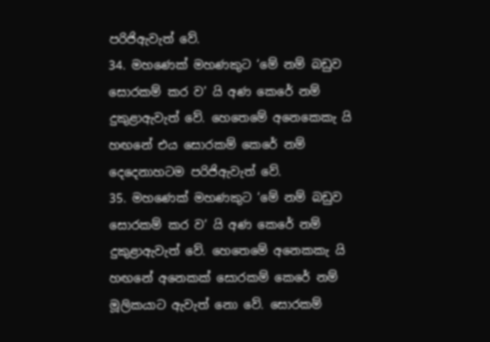පරිජිඇවැත් වේ.
34. මහණෙක් මහණකුට ‘මේ නම් බඩුව සොරකම් කර ව’ යි අණ කෙරේ නම් දුකුළාඇවැත් වේ. හෙතෙමේ අනෙකෙකැ යි හඟනේ එය සොරකම් කෙරේ නම් දෙදෙනාහටම පරිජිඇවැත් වේ.
35. මහණෙක් මහණකුට ‘මේ නම් බඩුව සොරකම් කර ව’ යි අණ කෙරේ නම් දුකුළාඇවැත් වේ. හෙතෙමේ අනෙකකැ යි හඟනේ අනෙකක් සොරකම් කෙරේ නම් මූලිකයාට ඇවැත් නො වේ. සොරකම්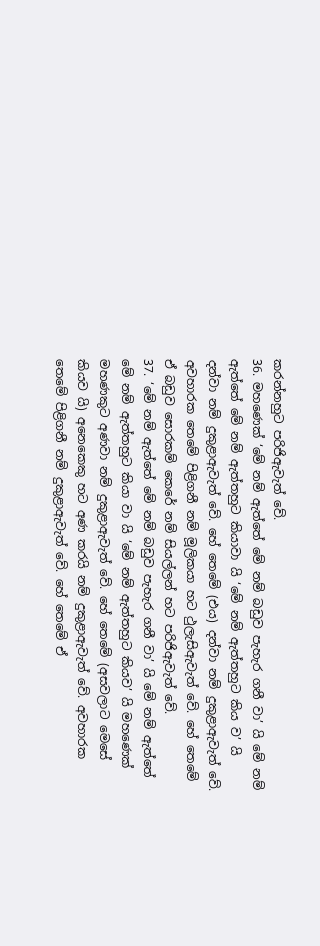කරන්නහුට පරිජිඇවැත් වේ.
36. මහණෙක් ‘මේ නම් ඇත්තේ මේ නම් බඩුව පැහැර ගනී වා’ යි මේ නම් ඇත්තේ මේ නම් ඇත්තහුට කියාවා යි ‘මේ නම් ඇත්තහුට කිය ව’ යි දන්වා නම් දුකුළාඇවැත් වේ. හේ තෙමේ (එය) දන්වා නම් දුකුළාඇවැත් වේ. අවහාරක තෙමේ පිළිගනී නම් මූලිකයා හට ථුලැසිඇවැත් වේ. හේ තෙමේ ඒ බඩුව සොරකම් කෙරේ නම් සියල්ලන් හට පරිජිඇවැත් වේ.
37. ‘මේ නම් ඇත්තේ මේ නම් බඩුව පැහැර ගනී වා’ යි මේ නම් ඇත්තේ මේ නම් ඇත්තහුට කියා වා යි ‘මේ නම් ඇත්තහුට කියව’ යි මහණෙක් මහණකුට අණවා නම් දුකුළාඇවැත් වේ. හේ තෙමේ (අසවලාට මෙසේ කියව යි) අනෙකෙකු හට අණ කරයි නම් දුකුළාඇවැත් වේ. අවහාරක තෙමේ පිළිගනී නම් දුකුළාඇවැත් වේ. හේ තෙමේ ඒ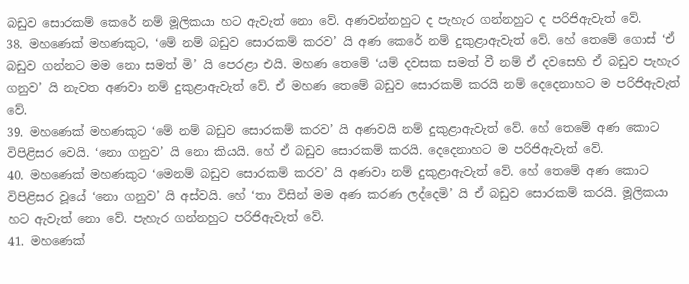බඩුව සොරකම් කෙරේ නම් මූලිකයා හට ඇවැත් නො වේ. අණවන්නහුට ද පැහැර ගන්නහුට ද පරිජිඇවැත් වේ.
38. මහණෙක් මහණකුට, ‘මේ නම් බඩුව සොරකම් කරව’ යි අණ කෙරේ නම් දුකුළාඇවැත් වේ. හේ තෙමේ ගොස් ‘ඒ බඩුව ගන්නට මම නො සමත් මි’ යි පෙරළා එයි. මහණ තෙමේ ‘යම් දවසක සමත් වී නම් ඒ දවසෙහි ඒ බඩුව පැහැර ගනුව’ යි නැවත අණවා නම් දුකුළාඇවැත් වේ. ඒ මහණ තෙමේ බඩුව සොරකම් කරයි නම් දෙදෙනාහට ම පරිජිඇවැත් වේ.
39. මහණෙක් මහණකුට ‘මේ නම් බඩුව සොරකම් කරව’ යි අණවයි නම් දුකුළාඇවැත් වේ. හේ තෙමේ අණ කොට විපිළිසර වෙයි. ‘නො ගනුව’ යි නො කියයි. හේ ඒ බඩුව සොරකම් කරයි. දෙදෙනාහට ම පරිජිඇවැත් වේ.
40. මහණෙක් මහණකුට ‘මෙනම් බඩුව සොරකම් කරව’ යි අණවා නම් දුකුළාඇවැත් වේ. හේ තෙමේ අණ කොට විපිළිසර වූයේ ‘නො ගනුව’ යි අස්වයි. හේ ‘තා විසින් මම අණ කරණ ලද්දෙමි’ යි ඒ බඩුව සොරකම් කරයි. මූලිකයා හට ඇවැත් නො වේ. පැහැර ගන්නහුට පරිජිඇවැත් වේ.
41. මහණෙක්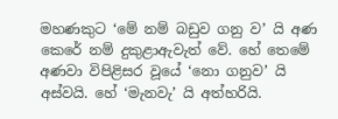මහණකුට ‘මේ නම් බඩුව ගනු ව’ යි අණ කෙරේ නම් දුකුළාඇවැත් වේ. හේ තෙමේ අණවා විපිළිසර වූයේ ‘නො ගනුව’ යි අස්වයි. හේ ‘මැනවැ’ යි අත්හරියි.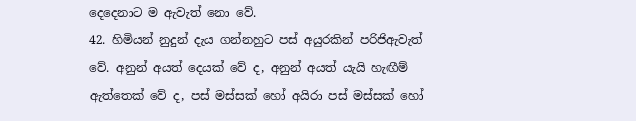දෙදෙනාට ම ඇවැත් නො වේ.
42. හිමියන් නුදුන් දැය ගන්නහුට පස් අයුරකින් පරිජිඇවැත් වේ. අනුන් අයත් දෙයක් වේ ද, අනුන් අයත් යැයි හැඟීම් ඇත්තෙක් වේ ද, පස් මස්සක් හෝ අයිරා පස් මස්සක් හෝ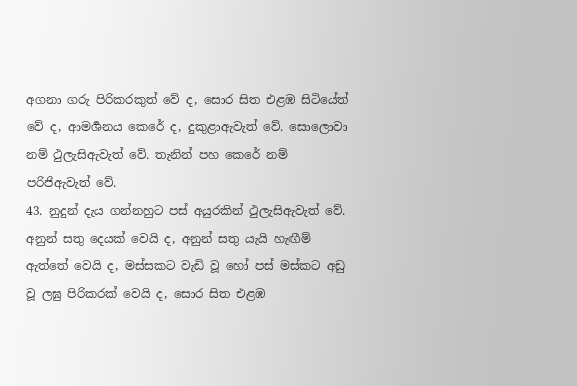අගනා ගරු පිරිකරකුත් වේ ද, සොර සිත එළඹ සිටියේත් වේ ද, ආමර්‍ශනය කෙරේ ද, දුකුළාඇවැත් වේ. සොලොවා නම් ථුලැසිඇවැත් වේ. තැනින් පහ කෙරේ නම් පරිජිඇවැත් වේ.
43. නුදුන් දැය ගන්නහුට පස් අයුරකින් ථුලැසිඇවැත් වේ. අනුන් සතු දෙයක් වෙයි ද, අනුන් සතු යැයි හැඟීම් ඇත්තේ වෙයි ද, මස්සකට වැඩි වූ හෝ පස් මස්කට අඩු වූ ලඝු පිරිකරක් වෙයි ද, සොර සිත එළඹ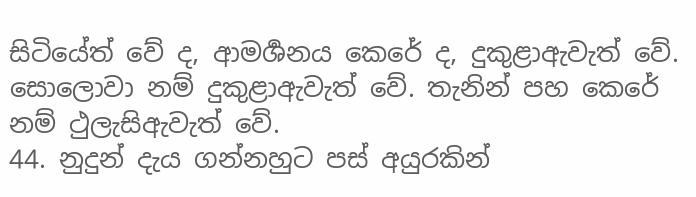සිටියේත් වේ ද, ආමර්‍ශනය කෙරේ ද, දුකුළාඇවැත් වේ. සොලොවා නම් දුකුළාඇවැත් වේ. තැනින් පහ කෙරේ නම් ථුලැසිඇවැත් වේ.
44. නුදුන් දැය ගන්නහුට පස් අයුරකින්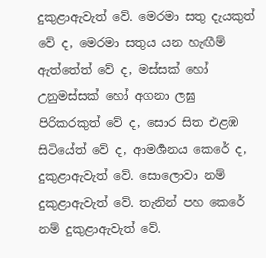දුකුළාඇවැත් වේ. මෙරමා සතු දැයකුත් වේ ද, මෙරමා සතුය යන හැඟීම් ඇත්තේත් වේ ද, මස්සක් හෝ උනුමස්සක් හෝ අගනා ලඝු පිරිකරකුත් වේ ද, සොර සිත එළඹ සිටියේත් වේ ද, ආමර්‍ශනය කෙරේ ද, දුකුළාඇවැත් වේ. සොලොවා නම් දුකුළාඇවැත් වේ. තැනින් පහ කෙරේ නම් දුකුළාඇවැත් වේ.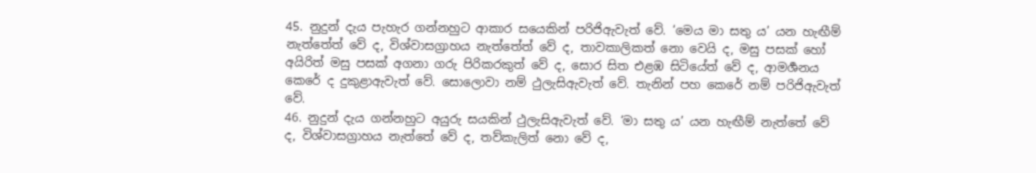45. නුදුන් දැය පැහැර ගන්නහුට ආකාර සයෙකින් පරිජිඇවැත් වේ. ‘මෙය මා සතු ය’ යන හැඟීම් නැත්තේත් වේ ද, විශ්වාසග්‍රාහය නැත්තේත් වේ ද, තාවකාලිකත් නො වෙයි ද, මසු පසක් හෝ අයිරිත් මසු පසක් අගනා ගරු පිරිකරකුත් වේ ද, සොර සිත එළඹ සිටියේත් වේ ද, ආමර්‍ශනය කෙරේ ද දුකුළාඇවැත් වේ. සොලොවා නම් ථුලැසිඇවැත් වේ. තැනින් පහ කෙරේ නම් පරිජිඇවැත් වේ.
46. නුදුන් දැය ගන්නහුට අයුරු සයකින් ථුලැසිඇවැත් වේ. ‘මා සතු ය’ යන හැඟීම් නැත්තේ වේ ද, විශ්වාසග්‍රාහය නැත්තේ වේ ද, තව්කැලිත් නො වේ ද,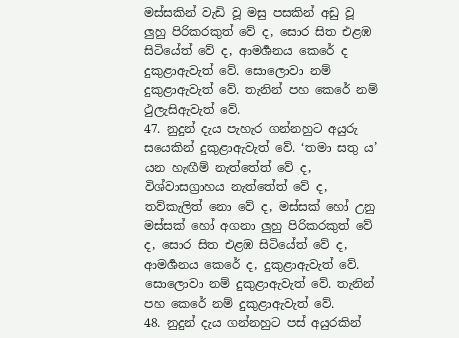මස්සකින් වැඩි වූ මසු පසකින් අඩු වූ ලුහු පිරිකරකුත් වේ ද, සොර සිත එළඹ සිටියේත් වේ ද, ආමර්‍ශනය කෙරේ ද දුකුළාඇවැත් වේ. සොලොවා නම් දුකුළාඇවැත් වේ. තැනින් පහ කෙරේ නම් ථුලැසිඇවැත් වේ.
47. නුදුන් දැය පැහැර ගන්නහුට අයුරු සයෙකින් දුකුළාඇවැත් වේ. ‘තමා සතු ය’ යන හැඟීම් නැත්තේත් වේ ද, විශ්වාසග්‍රාහය නැත්තේත් වේ ද, තව්කැලිත් නො වේ ද, මස්සක් හෝ උනු මස්සක් හෝ අගනා ලුහු පිරිකරකුත් වේ ද, සොර සිත එළඹ සිටියේත් වේ ද, ආමර්‍ශනය කෙරේ ද, දුකුළාඇවැත් වේ. සොලොවා නම් දුකුළාඇවැත් වේ. තැනින් පහ කෙරේ නම් දුකුළාඇවැත් වේ.
48. නුදුන් දැය ගන්නහුට පස් අයුරකින්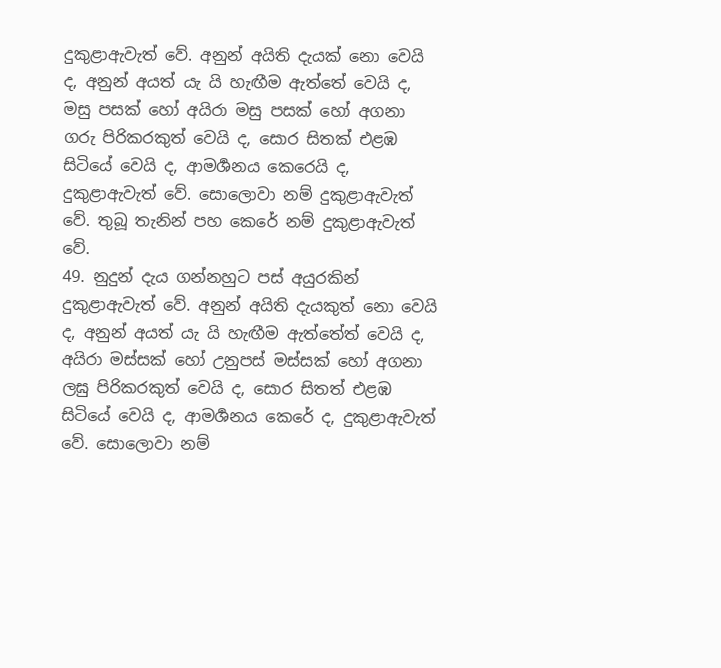දුකුළාඇවැත් වේ. අනුන් අයිති දැයක් නො වෙයි ද, අනුන් අයත් යැ යි හැඟීම ඇත්තේ වෙයි ද, මසු පසක් හෝ අයිරා මසු පසක් හෝ අගනා ගරු පිරිකරකුත් වෙයි ද, සොර සිතක් එළඹ සිටියේ වෙයි ද, ආමර්‍ශනය කෙරෙයි ද, දුකුළාඇවැත් වේ. සොලොවා නම් දුකුළාඇවැත් වේ. තුබූ තැනින් පහ කෙරේ නම් දුකුළාඇවැත් වේ.
49. නුදුන් දැය ගන්නහුට පස් අයුරකින් දුකුළාඇවැත් වේ. අනුන් අයිති දැයකුත් නො වෙයි ද, අනුන් අයත් යැ යි හැඟීම ඇත්තේත් වෙයි ද, අයිරා මස්සක් හෝ උනුපස් මස්සක් හෝ අගනා ලඝු පිරිකරකුත් වෙයි ද, සොර සිතත් එළඹ සිටියේ වෙයි ද, ආමර්‍ශනය කෙරේ ද, දුකුළාඇවැත් වේ. සොලොවා නම්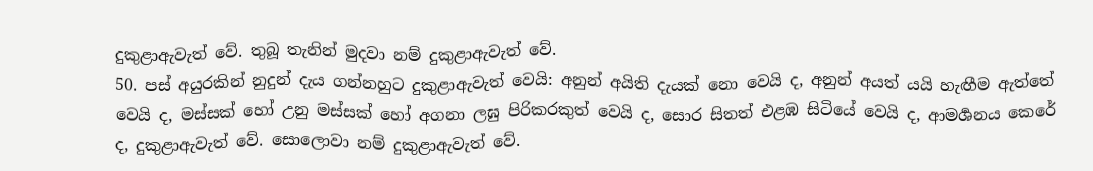දුකුළාඇවැත් වේ. තුබූ තැනින් මුදවා නම් දුකුළාඇවැත් වේ.
50. පස් අයුරකින් නුදුන් දැය ගන්නහුට දුකුළාඇවැත් වෙයි: අනුන් අයිති දැයක් නො වෙයි ද, අනුන් අයත් යයි හැඟීම ඇත්තේ වෙයි ද, මස්සක් හෝ උනු මස්සක් හෝ අගනා ලඝු පිරිකරකුත් වෙයි ද, සොර සිතත් එළඹ සිටියේ වෙයි ද, ආමර්‍ශනය කෙරේ ද, දුකුළාඇවැත් වේ. සොලොවා නම් දුකුළාඇවැත් වේ.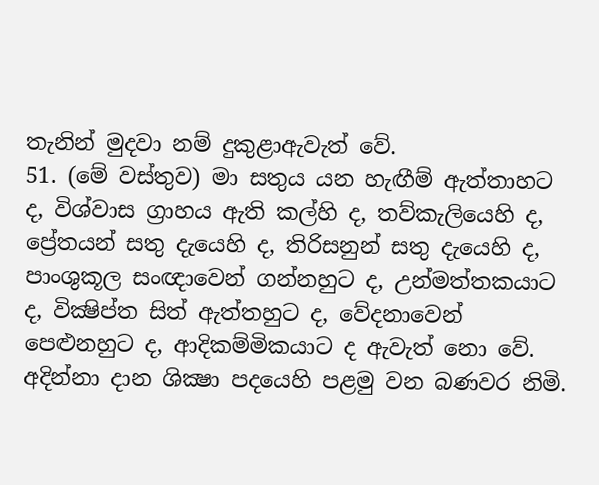තැනින් මුදවා නම් දුකුළාඇවැත් වේ.
51. (මේ වස්තුව) මා සතුය යන හැඟීම් ඇත්තාහට ද, විශ්වාස ග්‍රාහය ඇති කල්හි ද, තව්කැලියෙහි ද, ප්‍රේතයන් සතු දැයෙහි ද, තිරිසනුන් සතු දැයෙහි ද, පාංශුකූල සංඥාවෙන් ගන්නහුට ද, උන්මත්තකයාට ද, වික්‍ෂිප්ත සිත් ඇත්තහුට ද, වේදනාවෙන් පෙළුනහුට ද, ආදිකම්මිකයාට ද ඇවැත් නො වේ.
අදින්නා දාන ශික්‍ෂා පදයෙහි පළමු වන බණවර නිමි.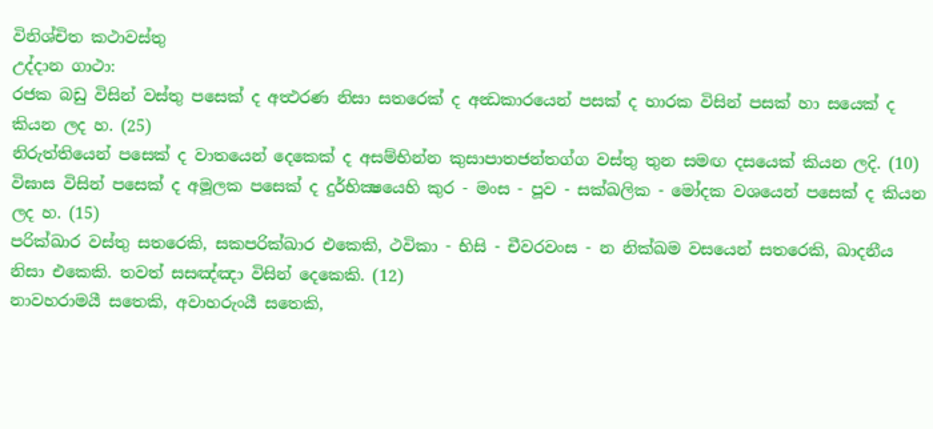විනිශ්චිත කථාවස්තු
උද්දාන ගාථා:
රජක බඩු විසින් වස්තු පසෙක් ද අත්‍ථරණ නිසා සතරෙක් ද අන්‍ධකාරයෙන් පසක් ද හාරක විසින් පසක් හා සයෙක් ද කියන ලද හ. (25)
නිරුත්තියෙන් පසෙක් ද වාතයෙන් දෙකෙක් ද අසම්භින්න කුසාපාතජන්තග්ග වස්තු තුන සමඟ දසයෙක් කියන ලදි. (10)
විඝාස විසින් පසෙක් ද අමූලක පසෙක් ද දුර්භික්‍ෂයෙහි කුර - මංස - පූව - සක්ඛලික - මෝදක වශයෙන් පසෙක් ද කියන ලද හ. (15)
පරික්ඛාර වස්තු සතරෙකි, සකපරික්ඛාර එකෙකි, ථවිකා - භිසි - චීවරවංස - න නික්ඛම වසයෙන් සතරෙකි, ඛාදනීය නිසා එකෙකි. තවත් සසඤ්ඤා විසින් දෙකෙකි. (12)
නාවහරාමයී සතෙකි, අවාහරුංයී සතෙකි,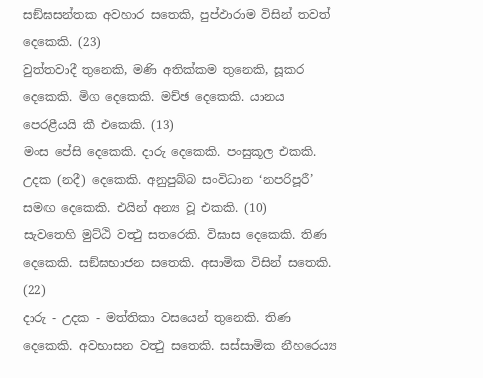සඞ්ඝසන්තක අවහාර සතෙකි, පුප්ඵාරාම විසින් තවත් දෙකෙකි. (23)
වුත්තවාදී තුනෙකි, මණි අතික්කම තුනෙකි, සූකර දෙකෙකි. මිග දෙකෙකි. මච්ඡ දෙකෙකි. යානය පෙරළීයයි කී එකෙකි. (13)
මංස පේසි දෙකෙකි. දාරු දෙකෙකි. පංසුකූල එකකි. උදක (නදී) දෙකෙකි. අනුපුබ්බ සංවිධාන ‘නපරිපූරී’ සමඟ දෙකෙකි. එයින් අන්‍ය වූ එකකි. (10)
සැවතෙහි මුට්ඨි වත්‍ථු සතරෙකි. විඝාස දෙකෙකි. තිණ දෙකෙකි. සඞ්ඝභාජන සතෙකි. අසාමික විසින් සතෙකි. (22)
දාරු - උදක - මත්තිකා වසයෙන් තුනෙකි. තිණ දෙකෙකි. අවභාසන වත්‍ථු සතෙකි. සස්සාමික නීහරෙය්‍ය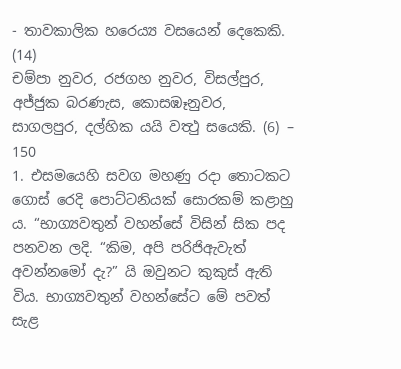- තාවකාලික හරෙය්‍ය වසයෙන් දෙකෙකි. (14)
චම්පා නුවර, රජගහ නුවර, විසල්පුර, අජ්ජුක බරණැස, කොසඹෑනුවර, සාගලපුර, දල්හික යයි වත්‍ථු සයෙකි. (6) – 150
1. එසමයෙහි සවග මහණු රදා තොටකට ගොස් රෙදි පොට්ටනියක් සොරකම් කළාහු ය. “භාග්‍යවතුන් වහන්සේ විසින් සික පද පනවන ලදි. “කිම, අපි පරිජිඇවැත් අවන්නමෝ දැ?” යි ඔවුනට කුකුස් ඇති විය. භාග්‍යවතුන් වහන්සේට මේ පවත් සැළ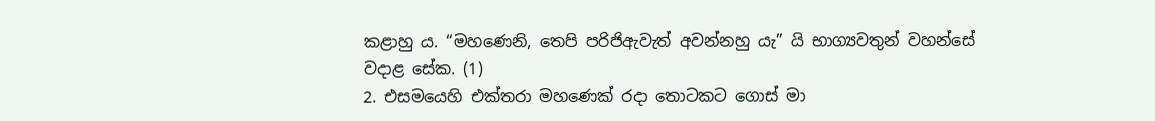කළාහු ය. “මහණෙනි, තෙපි පරිජිඇවැත් අවන්නහු යැ” යි භාග්‍යවතුන් වහන්සේ වදාළ සේක. (1)
2. එසමයෙහි එක්තරා මහණෙක් රදා තොටකට ගොස් මා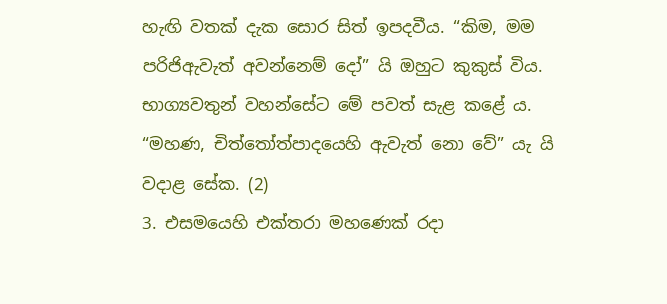හැඟි වතක් දැක සොර සිත් ඉපදවීය. “කිම, මම පරිජිඇවැත් අවන්නෙම් දෝ” යි ඔහුට කුකුස් විය. භාග්‍යවතුන් වහන්සේට මේ පවත් සැළ කළේ ය. “මහණ, චිත්තෝත්පාදයෙහි ඇවැත් නො වේ” යැ යි වදාළ සේක. (2)
3. එසමයෙහි එක්තරා මහණෙක් රදා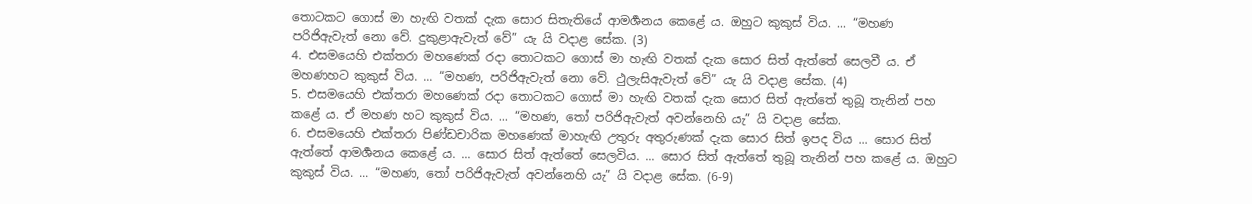තොටකට ගොස් මා හැඟි වතක් දැක සොර සිතැතියේ ආමර්‍ශනය කෙළේ ය. ඔහුට කුකුස් විය. ... “මහණ පරිජිඇවැත් නො වේ. දුකුළාඇවැත් වේ” යැ යි වදාළ සේක. (3)
4. එසමයෙහි එක්තරා මහණෙක් රදා තොටකට ගොස් මා හැඟි වතක් දැක සොර සිත් ඇත්තේ සෙලවී ය. ඒ මහණහට කුකුස් විය. ... “මහණ, පරිජිඇවැත් නො වේ. ථුලැසිඇවැත් වේ” යැ යි වදාළ සේක. (4)
5. එසමයෙහි එක්තරා මහණෙක් රදා තොටකට ගොස් මා හැඟි වතක් දැක සොර සිත් ඇත්තේ තුබූ තැනින් පහ කළේ ය. ඒ මහණ හට කුකුස් විය. ... “මහණ, තෝ පරිජිඇවැත් අවන්නෙහි යැ” යි වදාළ සේක.
6. එසමයෙහි එක්තරා පිණ්ඩචාරික මහණෙක් මාහැඟි උතුරු අතුරුණක් දැක සොර සිත් ඉපද විය ... සොර සිත් ඇත්තේ ආමර්‍ශනය කෙළේ ය. ... සොර සිත් ඇත්තේ සෙලවිය. ... සොර සිත් ඇත්තේ තුබූ තැනින් පහ කළේ ය. ඔහුට කුකුස් විය. ... “මහණ, තෝ පරිජිඇවැත් අවන්නෙහි යැ” යි වදාළ සේක. (6-9)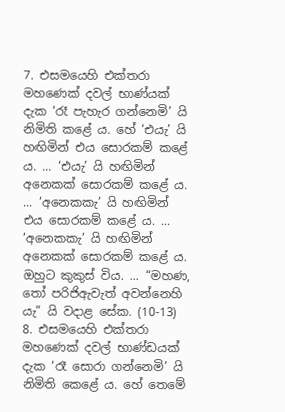7. එසමයෙහි එක්තරා මහණෙක් දවල් භාණ්යක් දැක ‘රෑ පැහැර ගන්නෙමි’ යි නිමිති කළේ ය. හේ ‘එයැ’ යි හඟිමින් එය සොරකම් කළේ ය. ... ‘එයැ’ යි හඟිමින් අනෙකක් සොරකම් කළේ ය. ... ‘අනෙකකැ’ යි හඟිමින් එය සොරකම් කළේ ය. ... ‘අනෙකකැ’ යි හඟිමින් අනෙකක් සොරකම් කළේ ය. ඔහුට කුකුස් විය. ... “මහණ, තෝ පරිජිඇවැත් අවන්නෙහි යැ” යි වදාළ සේක. (10-13)
8. එසමයෙහි එක්තරා මහණෙක් දවල් භාණ්ඩයක් දැක ‘රෑ සොරා ගන්නෙමි’ යි නිමිති කෙළේ ය. හේ තෙමේ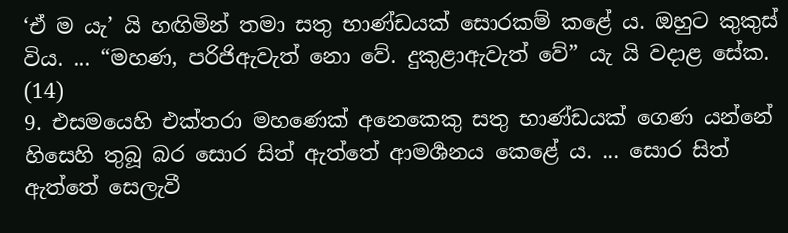‘ඒ ම යැ’ යි හඟිමින් තමා සතු භාණ්ඩයක් සොරකම් කළේ ය. ඔහුට කුකුස් විය. ... “මහණ, පරිජිඇවැත් නො වේ. දුකුළාඇවැත් වේ” යැ යි වදාළ සේක. (14)
9. එසමයෙහි එක්තරා මහණෙක් අනෙකෙකු සතු භාණ්ඩයක් ගෙණ යන්නේ හිසෙහි තුබූ බර සොර සිත් ඇත්තේ ආමර්‍ශනය කෙළේ ය. ... සොර සිත් ඇත්තේ සෙලැවී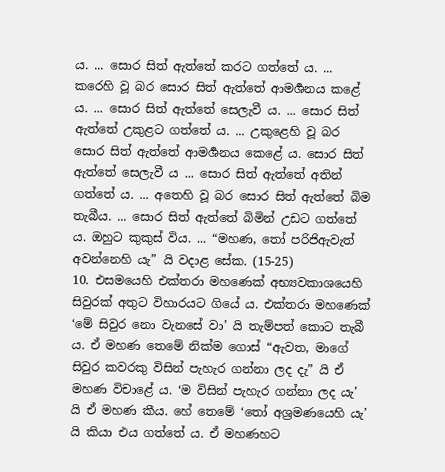ය. ... සොර සිත් ඇත්තේ කරට ගත්තේ ය. ... කරෙහි වූ බර සොර සිත් ඇත්තේ ආමර්‍ශනය කළේ ය. ... සොර සිත් ඇත්තේ සෙලැවී ය. ... සොර සිත් ඇත්තේ උකුළට ගත්තේ ය. ... උකුළෙහි වූ බර සොර සිත් ඇත්තේ ආමර්‍ශනය කෙළේ ය. සොර සිත් ඇත්තේ සෙලැවී ය ... සොර සිත් ඇත්තේ අතින් ගත්තේ ය. ... අතෙහි වූ බර සොර සිත් ඇත්තේ බිම තැබීය. ... සොර සිත් ඇත්තේ බිමින් උඩට ගත්තේ ය. ඔහුට කුකුස් විය. ... “මහණ, තෝ පරිජිඇවැත් අවන්නෙහි යැ” යි වදාළ සේක. (15-25)
10. එසමයෙහි එක්තරා මහණෙක් අභ්‍යවකාශයෙහි සිවුරක් අතුට විහාරයට ගියේ ය. එක්තරා මහණෙක් ‘මේ සිවුර නො වැනසේ වා’ යි තැම්පත් කොට තැබී ය. ඒ මහණ තෙමේ නික්ම ගොස් “ඇවත, මාගේ සිවුර කවරකු විසින් පැහැර ගන්නා ලද දැ” යි ඒ මහණ විචාළේ ය. ‘ම විසින් පැහැර ගන්නා ලද යැ’ යි ඒ මහණ කීය. හේ තෙමේ ‘තෝ අශ්‍රමණයෙහි යැ’ යි කියා එය ගත්තේ ය. ඒ මහණහට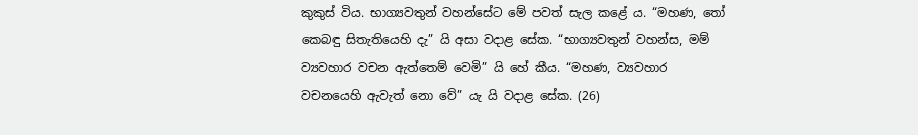කුකුස් විය. භාග්‍යවතුන් වහන්සේට මේ පවත් සැල කළේ ය. “මහණ, තෝ කෙබඳු සිතැතියෙහි දැ” යි අසා වදාළ සේක. “භාග්‍යවතුන් වහන්ස, මම් ව්‍යවහාර වචන ඇත්තෙම් වෙමි” යි හේ කීය. “මහණ, ව්‍යවහාර වචනයෙහි ඇවැත් නො වේ” යැ යි වදාළ සේක. (26)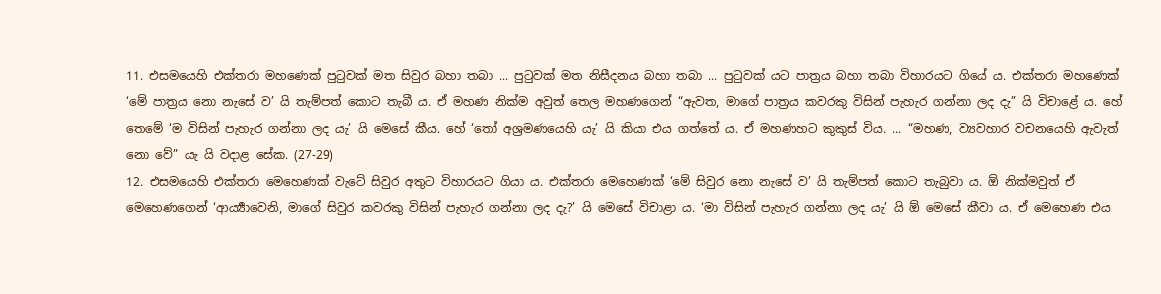11. එසමයෙහි එක්තරා මහණෙක් පුටුවක් මත සිවුර බහා තබා ... පුටුවක් මත නිසීදනය බහා තබා ... පුටුවක් යට පාත්‍රය බහා තබා විහාරයට ගියේ ය. එක්තරා මහණෙක් ‘මේ පාත්‍රය නො නැසේ ව’ යි තැම්පත් කොට තැබී ය. ඒ මහණ නික්ම අවුත් තෙල මහණගෙන් “ඇවත, මාගේ පාත්‍රය කවරකු විසින් පැහැර ගන්නා ලද දැ” යි විචාළේ ය. හේ තෙමේ ‘ම විසින් පැහැර ගන්නා ලද යැ’ යි මෙසේ කීය. හේ ‘තෝ අශ්‍රමණයෙහි යැ’ යි කියා එය ගත්තේ ය. ඒ මහණහට කුකුස් විය. ... “මහණ, ව්‍යවහාර වචනයෙහි ඇවැත් නො වේ” යැ යි වදාළ සේක. (27-29)
12. එසමයෙහි එක්තරා මෙහෙණක් වැටේ සිවුර අතුට විහාරයට ගියා ය. එක්තරා මෙහෙණක් ‘මේ සිවුර නො නැසේ ව’ යි තැම්පත් කොට තැබුවා ය. ඕ නික්මවුත් ඒ මෙහෙණගෙන් ‘ආර්‍ය්‍යාවෙනි, මාගේ සිවුර කවරකු විසින් පැහැර ගන්නා ලද දැ?’ යි මෙසේ විචාළා ය. ‘මා විසින් පැහැර ගන්නා ලද යැ’ යි ඕ මෙසේ කීවා ය. ඒ මෙහෙණ එය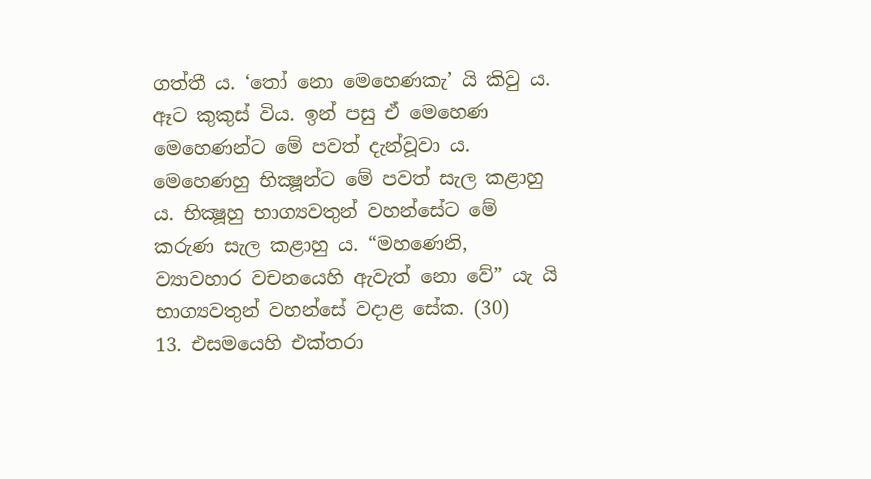ගත්තී ය. ‘තෝ නො මෙහෙණකැ’ යි කිවු ය. ඈට කුකුස් විය. ඉන් පසු ඒ මෙහෙණ මෙහෙණන්ට මේ පවත් දැන්වූවා ය. මෙහෙණහු භික්‍ෂූන්ට මේ පවත් සැල කළාහු ය. භික්‍ෂූහු භාග්‍යවතුන් වහන්සේට මේ කරුණ සැල කළාහු ය. “මහණෙනි, ව්‍යාවහාර වචනයෙහි ඇවැත් නො වේ” යැ යි භාග්‍යවතුන් වහන්සේ වදාළ සේක. (30)
13. එසමයෙහි එක්තරා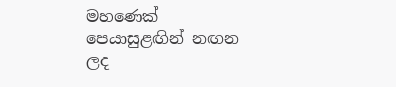මහණෙක් පෙයාසුළඟින් නඟන ලද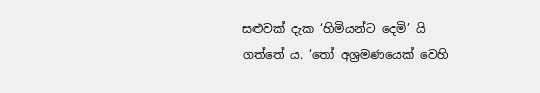සළුවක් දැක ‘හිමියන්ට දෙමි’ යි ගත්තේ ය. ‘තෝ අශ්‍රමණයෙක් වෙහි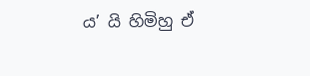ය’ යි හිමිහු ඒ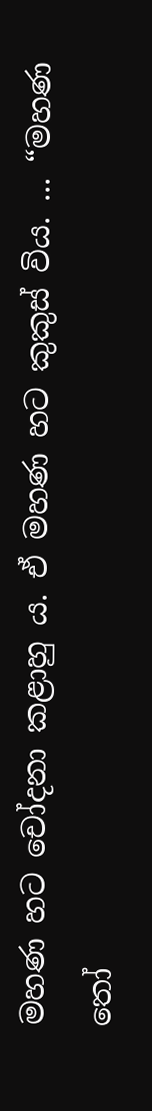මහණ හට චෝදනා කළාහු ය. ඒ මහණ හට කුකුස් විය. ... “මහණ තෝ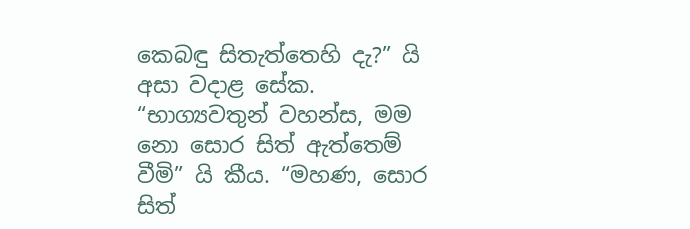කෙබඳු සිතැත්තෙහි දැ?” යි අසා වදාළ සේක. “භාග්‍යවතුන් වහන්ස, මම නො සොර සිත් ඇත්තෙම් වීමි” යි කීය. “මහණ, සොර සිත්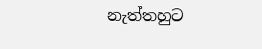නැත්තහුට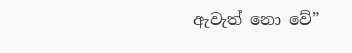ඇවැත් නො වේ”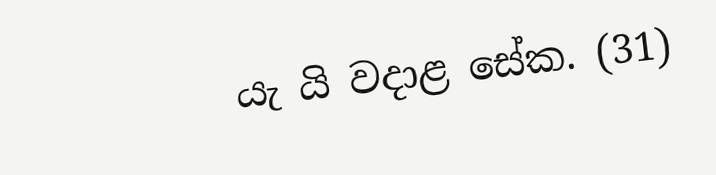යැ යි වදාළ සේක. (31)